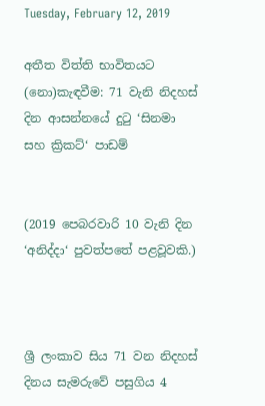Tuesday, February 12, 2019

අතීත විත්ති භාවිතයට (නො)කැඳවීම: 71 වැනි නිදහස් දින ආසන්නයේ දුටු ‘සිනමා සහ ක්‍රිකට්‘ පාඩම්


(2019 පෙබරවාරි 10 වැනි දින ‘අනිද්දා‘ පුවත්පතේ පළවූවකි.)



ශ්‍රී ලංකාව සිය 71 වන නිදහස් දිනය සැමරුවේ පසුගිය 4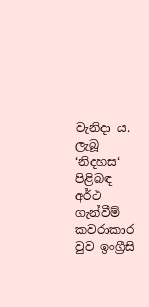වැනිදා ය. ලැබූ ‘නිදහස‘ පිළිබඳ අර්ථ ගැන්වීම් කවරාකාර වුව ඉංග්‍රීසි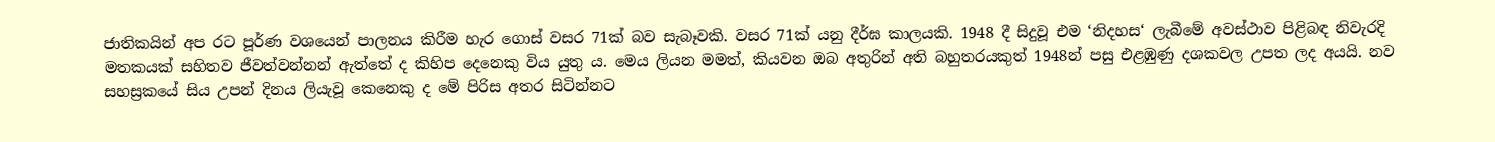ජාතිකයින් අප රට පූර්ණ වශයෙන් පාලනය කිරීම හැර ගොස් වසර 71ක් බව සැබෑවකි. වසර 71ක් යනු දීර්ඝ කාලයකි. 1948 දී සිදුවූ එම ‘නිදහස‘ ලැබීමේ අවස්ථාව පිළිබඳ නිවැරදි මතකයක් සහිතව ජීවත්වන්නන් ඇත්තේ ද කිහිප දෙනෙකු විය යුතු ය. මෙය ලියන මමත්, කියවන ඔබ අතුරින් අති බහුතරයකුත් 1948න් පසු එළඹුණු දශකවල උපත ලද අයයි. නව සහස්‍රකයේ සිය උපන් දිනය ලියැවූ කෙනෙකු ද මේ පිරිස අතර සිටින්නට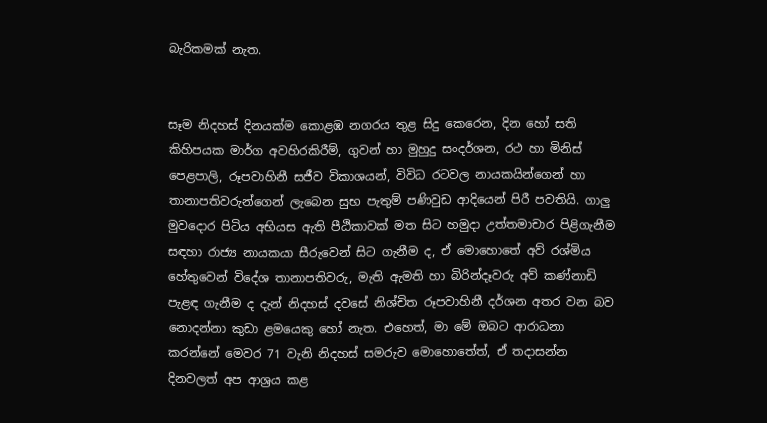බැරිකමක් නැත.


සෑම නිදහස් දිනයක්ම කොළඹ නගරය තුළ සිදු කෙරෙන, දින හෝ සති කිහිපයක මාර්ග අවහිරකිරීම්, ගුවන් හා මුහුදු සංදර්ශන, රථ හා මිනිස් පෙළපාලි, රූපවාහිනී සජීව විකාශයන්, විවිධ රටවල නායකයින්ගෙන් හා තානාපතිවරුන්ගෙන් ලැබෙන සුභ පැතුම් පණිවුඩ ආදියෙන් පිරී පවතියි. ගාලු මුවදොර පිටිය අභියස ඇති පීඨිකාවක් මත සිට හමුදා උත්තමාචාර පිළිගැනීම සඳහා රාජ්‍ය නායකයා සීරුවෙන් සිට ගැනීම ද, ඒ මොහොතේ අව් රශ්මිය හේතුවෙන් විදේශ තානාපතිවරු, මැති ඇමති හා බිරින්දෑවරු අව් කණ්නාඩි පැළඳ ගැනීම ද දැන් නිදහස් දවසේ නිශ්චිත රූපවාහිනී දර්ශන අතර වන බව නොදන්නා කුඩා ළමයෙකු හෝ නැත. එහෙත්, මා මේ ඔබට ආරාධනා කරන්නේ මෙවර 71 වැනි නිදහස් සමරුව මොහොතේත්, ඒ තදාසන්න දිනවලත් අප ආශ්‍රය කළ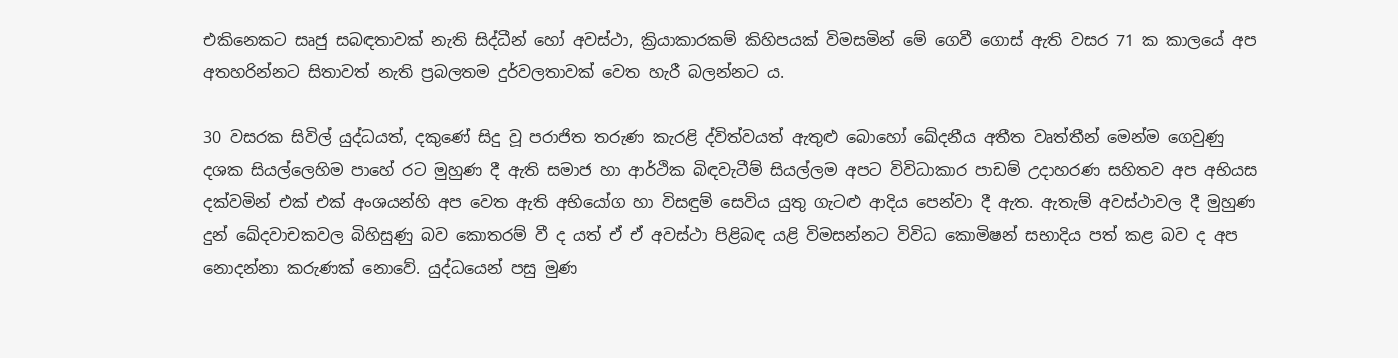එකිනෙකට සෘජු සබඳතාවක් නැති සිද්ධීන් හෝ අවස්ථා, ක්‍රියාකාරකම් කිහිපයක් විමසමින් මේ ගෙවී ගොස් ඇති වසර 71 ක කාලයේ අප අතහරින්නට සිතාවත් නැති ප්‍රබලතම දුර්වලතාවක් වෙත හැරී බලන්නට ය.

30 වසරක සිවිල් යුද්ධයත්, දකුණේ සිදු වූ පරාජිත තරුණ කැරළි ද්විත්වයත් ඇතුළු බොහෝ ඛේදනීය අතීත වෘත්තීන් මෙන්ම ගෙවුණු දශක සියල්ලෙහිම පාහේ රට මුහුණ දී ඇති සමාජ හා ආර්ථික බිඳවැටීම් සියල්ලම අපට විවිධාකාර පාඩම් උදාහරණ සහිතව අප අභියස දක්වමින් එක් එක් අංශයන්හි අප වෙත ඇති අභියෝග හා විසඳුම් සෙවිය යුතු ගැටළු ආදිය පෙන්වා දී ඇත. ඇතැම් අවස්ථාවල දී මුහුණ දුන් ඛේදවාචකවල බිහිසුණු බව කොතරම් වී ද යත් ඒ ඒ අවස්ථා පිළිබඳ යළි විමසන්නට විවිධ කොමිෂන් සභාදිය පත් කළ බව ද අප නොදන්නා කරුණක් නොවේ. යුද්ධයෙන් පසු මුණ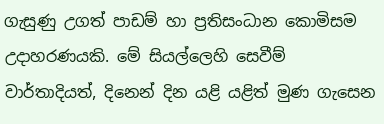ගැසුණු උගත් පාඩම් හා ප්‍රතිසංධාන කොමිසම උදාහරණයකි. මේ සියල්ලෙහි සෙවීම් වාර්තාදියත්, දිනෙන් දින යළි යළිත් මුණ ගැසෙන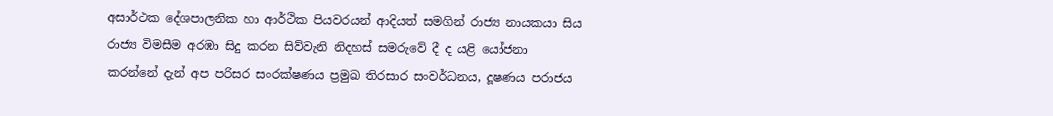අසාර්ථක දේශපාලනික හා ආර්ථික පියවරයන් ආදියත් සමගින් රාජ්‍ය නායකයා සිය රාජ්‍ය විමසීම අරඹා සිදු කරන සිව්වැනි නිදහස් සමරුවේ දී ද යළි යෝජනා කරන්නේ දැන් අප පරිසර සංරක්ෂණය ප්‍රමුඛ තිරසාර සංවර්ධනය, දූෂණය පරාජය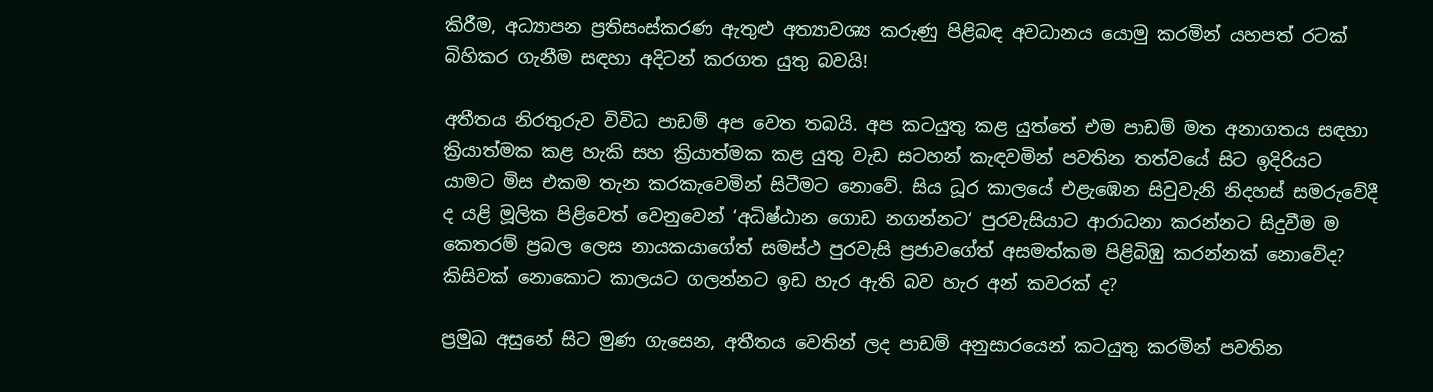කිරීම, අධ්‍යාපන ප්‍රතිසංස්කරණ ඇතුළු අත්‍යාවශ්‍ය කරුණු පිළිබඳ අවධානය යොමු කරමින් යහපත් රටක් බිහිකර ගැනීම සඳහා අදිටන් කරගත යුතු බවයි!

අතීතය නිරතුරුව විවිධ පාඩම් අප වෙත තබයි. අප කටයුතු කළ යුත්තේ එම පාඩම් මත අනාගතය සඳහා ක්‍රියාත්මක කළ හැකි සහ ක්‍රියාත්මක කළ යුතු වැඩ සටහන් කැඳවමින් පවතින තත්වයේ සිට ඉදිරියට යාමට මිස එකම තැන කරකැවෙමින් සිටීමට නොවේ. සිය ධූර කාලයේ එළැඹෙන සිවුවැනි නිදහස් සමරුවේදී ද යළි මූලික පිළිවෙත් වෙනුවෙන් ‘අධිෂ්ඨාන ගොඩ නගන්නට‘ පුරවැසියාට ආරාධනා කරන්නට සිදුවීම ම කෙතරම් ප්‍රබල ලෙස නායකයාගේත් සමස්ථ පුරවැසි ප්‍රජාවගේත් අසමත්කම පිළිබිඹු කරන්නක් නොවේද? කිසිවක් නොකොට කාලයට ගලන්නට ඉඩ හැර ඇති බව හැර අන් කවරක් ද?

ප්‍රමුඛ අසුනේ සිට මුණ ගැසෙන, අතීතය වෙතින් ලද පාඩම් අනුසාරයෙන් කටයුතු කරමින් පවතින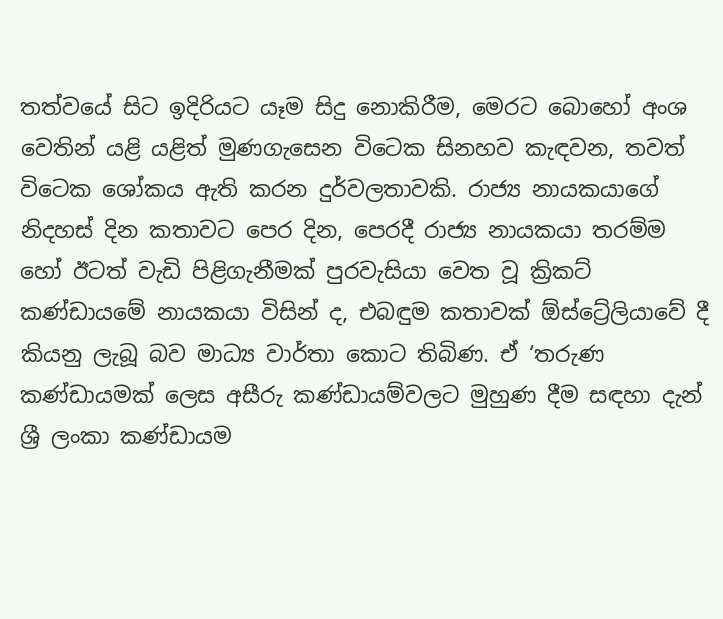තත්වයේ සිට ඉදිරියට යෑම සිදු නොකිරීම, මෙරට බොහෝ අංශ වෙතින් යළි යළිත් මුණගැසෙන විටෙක සිනහව කැඳවන, තවත් විටෙක ශෝකය ඇති කරන දුර්වලතාවකි. රාජ්‍ය නායකයාගේ නිදහස් දින කතාවට පෙර දින, පෙරදී රාජ්‍ය නායකයා තරම්ම හෝ ඊටත් වැඩි පිළිගැනීමක් පුරවැසියා වෙත වූ ක්‍රිකට් කණ්ඩායමේ නායකයා විසින් ද, එබඳුම කතාවක් ඕස්ට්‍රේලියාවේ දී කියනු ලැබූ බව මාධ්‍ය වාර්තා කොට තිබිණ. ඒ ‘තරුණ කණ්ඩායමක් ලෙස අසීරු කණ්ඩායම්වලට මුහුණ දීම සඳහා දැන් ශ්‍රී ලංකා කණ්ඩායම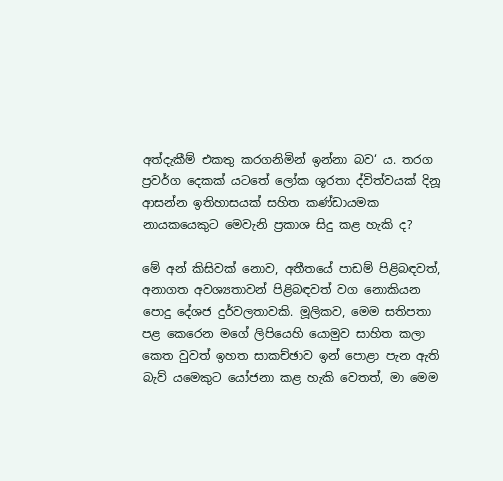අත්දැකීම් එකතු කරගනිමින් ඉන්නා බව‘ ය. තරග ප්‍රවර්ග දෙකක් යටතේ ලෝක ශූරතා ද්විත්වයක් දිනූ ආසන්න ඉතිහාසයක් සහිත කණ්ඩායමක නායකයෙකුට මෙවැනි ප්‍රකාශ සිදු කළ හැකි ද?

මේ අන් කිසිවක් නොව, අතීතයේ පාඩම් පිළිබඳවත්, අනාගත අවශ්‍යතාවන් පිළිබඳවත් වග නොකියන පොදු දේශජ දුර්වලතාවකි. මූලිකව, මෙම සතිපතා පළ කෙරෙන මගේ ලිපියෙහි යොමුව සාහිත කලා කෙත වුවත් ඉහත සාකච්ඡාව ඉන් පොළා පැන ඇති බැව් යමෙකුට යෝජනා කළ හැකි වෙතත්, මා මෙම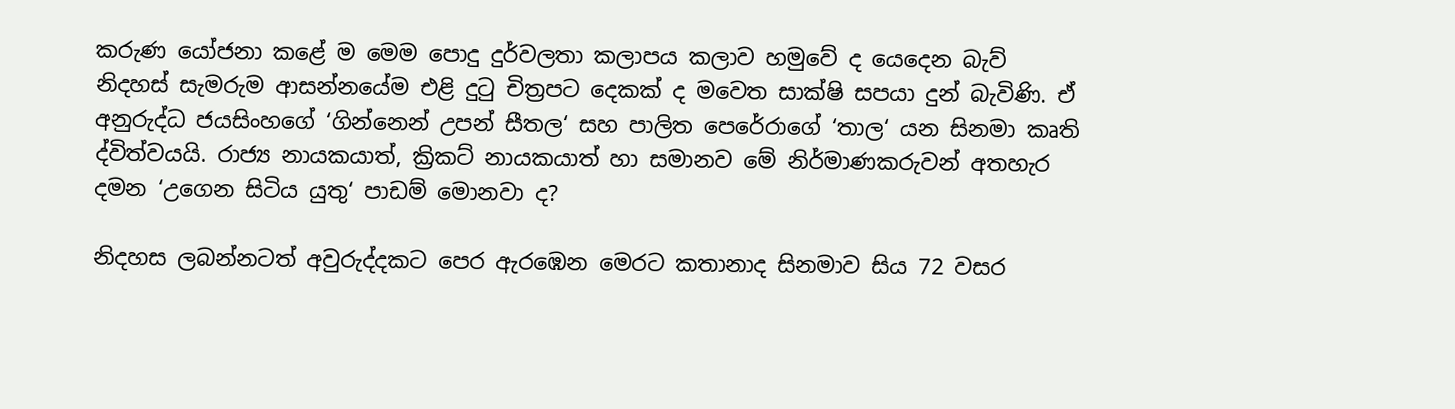කරුණ යෝජනා කළේ ම මෙම පොදු දුර්වලතා කලාපය කලාව හමුවේ ද යෙදෙන බැව් නිදහස් සැමරුම ආසන්නයේම එළි දුටු චිත්‍රපට දෙකක් ද මවෙත සාක්ෂි සපයා දුන් බැවිණි. ඒ අනුරුද්ධ ජයසිංහගේ ‘ගින්නෙන් උපන් සීතල‘ සහ පාලිත පෙරේරාගේ ‘තාල‘ යන සිනමා කෘති ද්විත්වයයි. රාජ්‍ය නායකයාත්, ක්‍රිකට් නායකයාත් හා සමානව මේ නිර්මාණකරුවන් අතහැර දමන ‘උගෙන සිටිය යුතු‘ පාඩම් මොනවා ද?

නිදහස ලබන්නටත් අවුරුද්දකට පෙර ඇරඹෙන මෙරට කතානාද සිනමාව සිය 72 වසර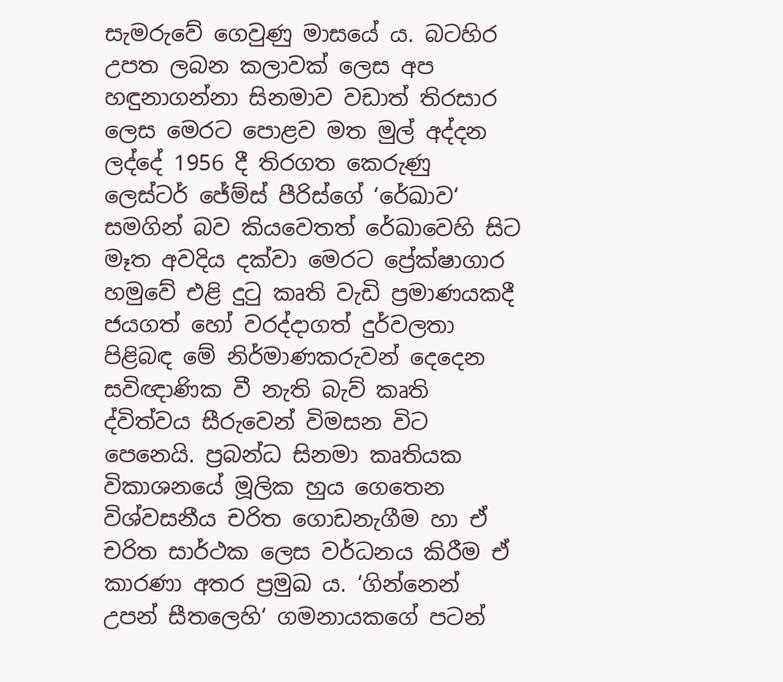සැමරුවේ ගෙවුණු මාසයේ ය. බටහිර උපත ලබන කලාවක් ලෙස අප හඳුනාගන්නා සිනමාව වඩාත් තිරසාර ලෙස මෙරට පොළව මත මුල් අද්දන ලද්දේ 1956 දී තිරගත කෙරුණු ලෙස්ටර් ජේම්ස් පීරිස්ගේ ‘රේඛාව‘ සමගින් බව කියවෙතත් රේඛාවෙහි සිට මෑත අවදිය දක්වා මෙරට ප්‍රේක්ෂාගාර හමුවේ එළි දුටු කෘති වැඩි ප්‍රමාණයකදී ජයගත් හෝ වරද්දාගත් දුර්වලතා පිළිබඳ මේ නිර්මාණකරුවන් දෙදෙන සවිඥාණික වී නැති බැව් කෘති ද්විත්වය සීරුවෙන් විමසන විට පෙනෙයි. ප්‍රබන්ධ සිනමා කෘතියක විකාශනයේ මූලික හුය ගෙතෙන විශ්වසනීය චරිත ගොඩනැගීම හා ඒ චරිත සාර්ථක ලෙස වර්ධනය කිරීම ඒ කාරණා අතර ප්‍රමුඛ ය. ‘ගින්නෙන් උපන් සීතලෙහි‘ ගමනායකගේ පටන්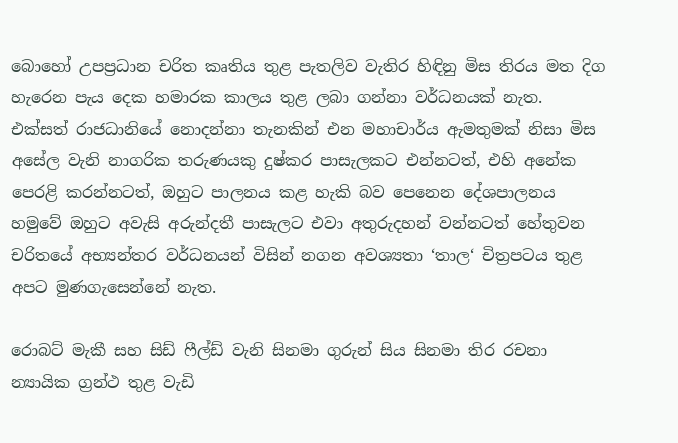බොහෝ උපප්‍රධාන චරිත කෘතිය තුළ පැතලිව වැතිර හිඳිනු මිස තිරය මත දිග හැරෙන පැය දෙක හමාරක කාලය තුළ ලබා ගන්නා වර්ධනයක් නැත. එක්සත් රාජධානියේ නොදන්නා තැනකින් එන මහාචාර්ය ඇමතුමක් නිසා මිස අසේල වැනි නාගරික තරුණයකු දුෂ්කර පාසැලකට එන්නටත්, එහි අනේක පෙරළි කරන්නටත්, ඔහුට පාලනය කළ හැකි බව පෙනෙන දේශපාලනය හමුවේ ඔහුට අවැසි අරුන්දතී පාසැලට එවා අතුරුදහන් වන්නටත් හේතුවන චරිතයේ අභ්‍යන්තර වර්ධනයන් විසින් නගන අවශ්‍යතා ‘තාල‘ චිත්‍රපටය තුළ අපට මුණගැසෙන්නේ නැත.

රොබට් මැකී සහ සිඩ් ෆීල්ඩ් වැනි සිනමා ගුරුන් සිය සිනමා තිර රචනා න්‍යායික ග්‍රන්ථ තුළ වැඩි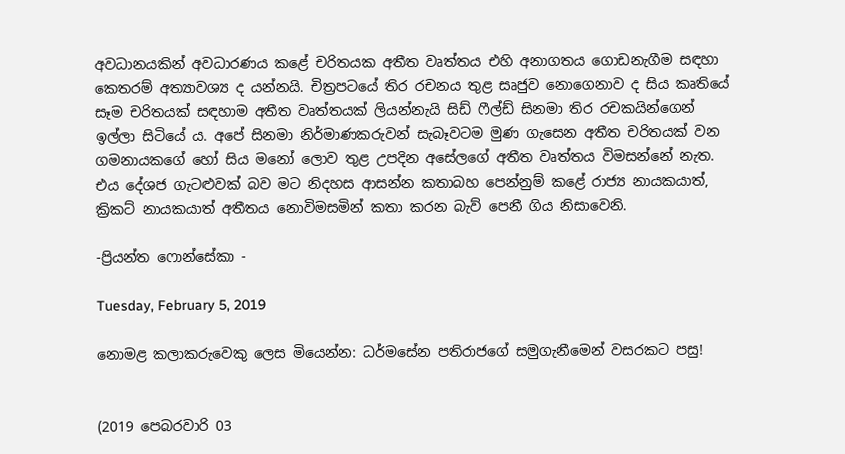අවධානයකින් අවධාරණය කළේ චරිතයක අතීත වෘත්තය එහි අනාගතය ගොඩනැගීම සඳහා කෙතරම් අත්‍යාවශ්‍ය ද යන්නයි. චිත්‍රපටයේ තිර රචනය තුළ සෘජුව නොගෙනාව ද සිය කෘතියේ සෑම චරිතයක් සඳහාම අතීත වෘත්තයක් ලියන්නැයි සිඩ් ෆීල්ඩ් සිනමා තිර රචකයින්ගෙන් ඉල්ලා සිටියේ ය. අපේ සිනමා නිර්මාණකරුවන් සැබෑවටම මුණ ගැසෙන අතීත චරිතයක් වන ගමනායකගේ හෝ සිය මනෝ ලොව තුළ උපදින අසේලගේ අතීත වෘත්තය විමසන්නේ නැත. එය දේශජ ගැටළුවක් බව මට නිදහස ආසන්න කතාබහ පෙන්නුම් කළේ රාජ්‍ය නායකයාත්, ක්‍රිකට් නායකයාත් අතීතය නොවිමසමින් කතා කරන බැව් පෙනී ගිය නිසාවෙනි.

-ප්‍රියන්ත ෆොන්සේකා -

Tuesday, February 5, 2019

නොමළ කලාකරුවෙකු ලෙස මියෙන්න: ධර්මසේන පතිරාජගේ සමුගැනීමෙන් වසරකට පසු!


(2019 පෙබරවාරි 03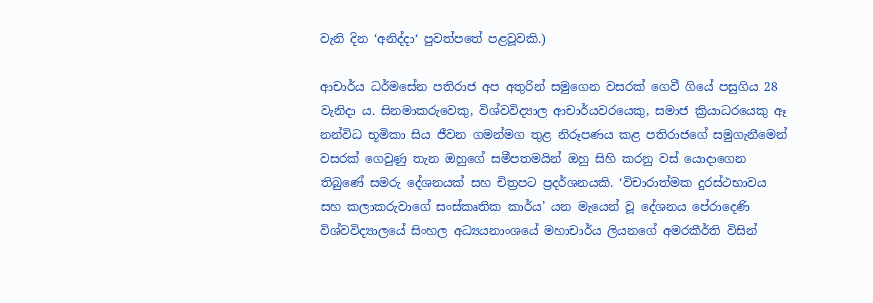වැනි දින ‘අනිද්දා‘ පුවත්පතේ පළවූවකි.)

ආචාර්ය ධර්මසේන පතිරාජ අප අතුරින් සමුගෙන වසරක් ගෙවී ගියේ පසුගිය 28 වැනිදා ය. සිනමාකරුවෙකු, විශ්වවිද්‍යාල ආචාර්යවරයෙකු, සමාජ ක්‍රියාධරයෙකු ඈ නන්විධ භූමිකා සිය ජීවන ගමන්මග තුළ නිරූපණය කළ පතිරාජගේ සමුගැනීමෙන් වසරක් ගෙවුණු තැන ඔහුගේ සමීපතමයින් ඔහු සිහි කරනු වස් යොදාගෙන තිබුණේ සමරු දේශනයක් සහ චිත්‍රපට ප්‍රදර්ශනයකි. ‘විචාරාත්මක දුරස්ථභාවය සහ කලාකරුවාගේ සංස්කෘතික කාර්ය’ යන මැයෙන් වූ දේශනය පේරාදෙණි විශ්වවිද්‍යාලයේ සිංහල අධ්‍යයනාංශයේ මහාචාර්ය ලියනගේ අමරකීර්ති විසින්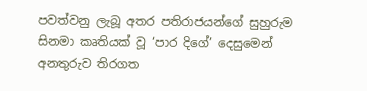පවත්වනු ලැබූ අතර පතිරාජයන්ගේ සුහුරුම සිනමා කෘතියක් වූ ‘පාර දිගේ’ දෙසුමෙන් අනතුරුව තිරගත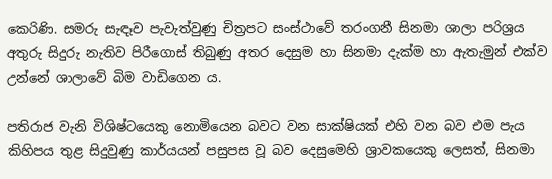කෙරිණි. සමරු සැඳෑව පැවැත්වුණු චිත්‍රපට සංස්ථාවේ තරංගනී සිනමා ශාලා පරිශ්‍රය අතුරු සිදුරු නැතිව පිරීගොස් තිබුණු අතර දෙසුම හා සිනමා දැක්ම හා ඇතැමුන් එක්ව උන්නේ ශාලාවේ බිම වාඩිගෙන ය.

පතිරාජ වැනි විශිෂ්ටයෙකු නොමියෙන බවට වන සාක්ෂියක් එහි වන බව එම පැය කිහිපය තුළ සිදුවුණු කාර්යයන් පසුපස වූ බව දෙසුමෙහි ශ්‍රාවකයෙකු ලෙසත්, සිනමා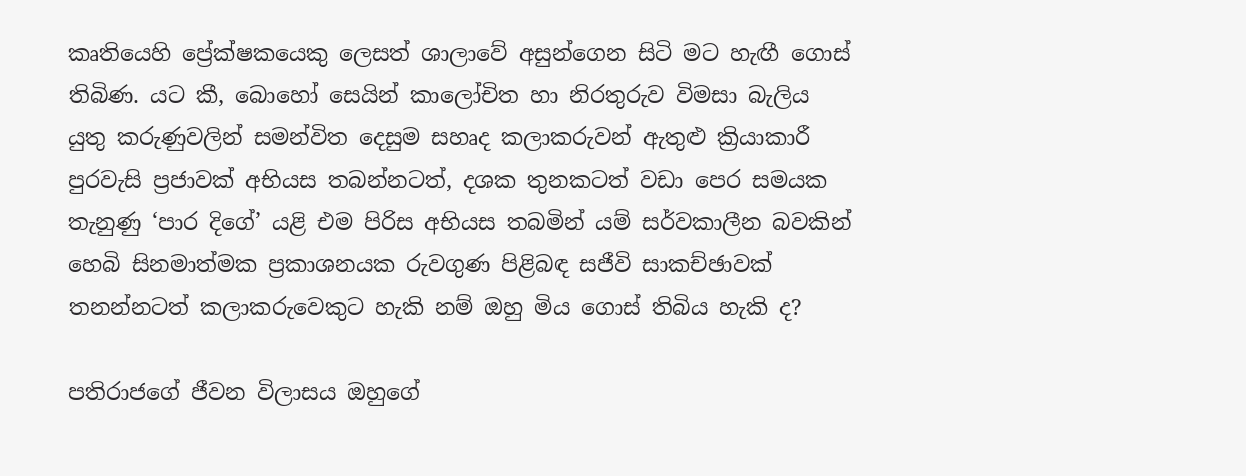කෘතියෙහි ප්‍රේක්ෂකයෙකු ලෙසත් ශාලාවේ අසුන්ගෙන සිටි මට හැඟී ගොස් තිබිණ. යට කී, බොහෝ සෙයින් කාලෝචිත හා නිරතුරුව විමසා බැලිය යුතු කරුණුවලින් සමන්විත දෙසුම සහෘද කලාකරුවන් ඇතුළු ක්‍රියාකාරී පුරවැසි ප්‍රජාවක් අභියස තබන්නටත්, දශක තුනකටත් වඩා පෙර සමයක තැනුණු ‘පාර දිගේ’ යළි එම පිරිස අභියස තබමින් යම් සර්වකාලීන බවකින් හෙබි සිනමාත්මක ප්‍රකාශනයක රුවගුණ පිළිබඳ සජීවි සාකච්ඡාවක් තනන්නටත් කලාකරුවෙකුට හැකි නම් ඔහු මිය ගොස් තිබිය හැකි ද?

පතිරාජගේ ජීවන විලාසය ඔහුගේ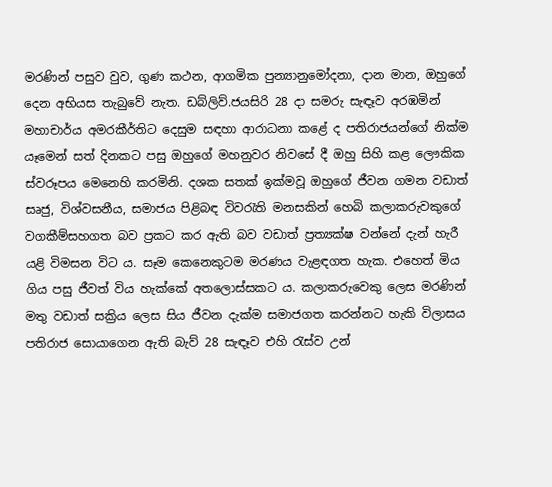මරණින් පසුව වුව, ගුණ කථන, ආගමික පුන්‍යානුමෝදනා, දාන මාන, ඔහුගේ දෙන අභියස තැබුවේ නැත. ඩබ්ලිව්.ජයසිරි 28 දා සමරු සැඳෑව අරඹමින් මහාචාර්ය අමරකීර්තිට දෙසුම සඳහා ආරාධනා කළේ ද පතිරාජයන්ගේ නික්ම යෑමෙන් සත් දිනකට පසු ඔහුගේ මහනුවර නිවසේ දී ඔහු සිහි කළ ලෞකික ස්වරූපය මෙනෙහි කරමිනි. දශක සතක් ඉක්මවූ ඔහුගේ ජීවන ගමන වඩාත් සෘජු, විශ්වසනීය, සමාජය පිළිබඳ විවරැති මනසකින් හෙබි කලාකරුවකුගේ වගකීම්සහගත බව ප්‍රකට කර ඇති බව වඩාත් ප්‍රත්‍යක්ෂ වන්නේ දැන් හැරී යළි විමසන විට ය. සෑම කෙනෙකුටම මරණය වැළඳගත හැක. එහෙත් මිය ගිය පසු ජීවත් විය හැක්කේ අතලොස්සකට ය. කලාකරුවෙකු ලෙස මරණින් මතු වඩාත් සක්‍රිය ලෙස සිය ජීවන දැක්ම සමාජගත කරන්නට හැකි විලාසය පතිරාජ සොයාගෙන ඇති බැව් 28 සැඳෑව එහි රැස්ව උන්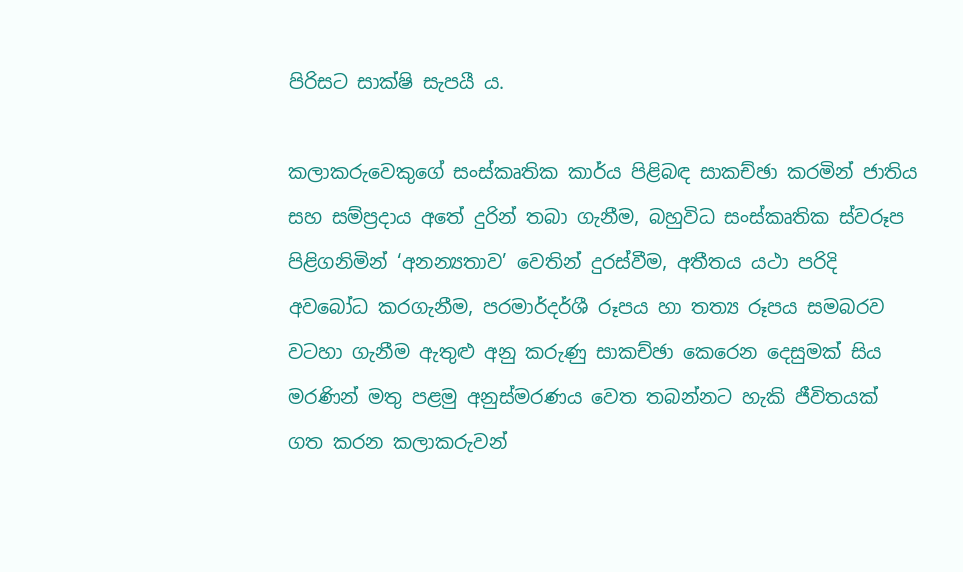පිරිසට සාක්ෂි සැපයී ය.

කලාකරුවෙකුගේ සංස්කෘතික කාර්ය පිළිබඳ සාකච්ඡා කරමින් ජාතිය සහ සම්ප්‍රදාය අතේ දුරින් තබා ගැනීම, බහුවිධ සංස්කෘතික ස්වරූප පිළිගනිමින් ‘අනන්‍යතාව’ වෙතින් දුරස්වීම, අතීතය යථා පරිදි අවබෝධ කරගැනීම, පරමාර්දර්ශී රූපය හා තත්‍ය රූපය සමබරව වටහා ගැනීම ඇතුළු අනු කරුණු සාකච්ඡා කෙරෙන දෙසුමක් සිය මරණින් මතු පළමු අනුස්මරණය වෙත තබන්නට හැකි ජීවිතයක් ගත කරන කලාකරුවන්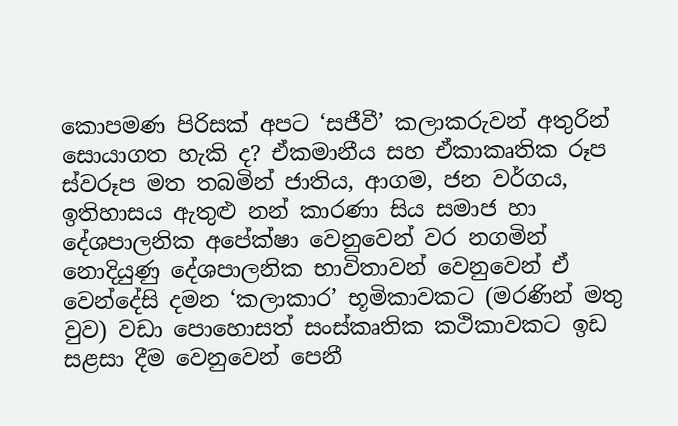කොපමණ පිරිසක් අපට ‘සජීවී’ කලාකරුවන් අතුරින් සොයාගත හැකි ද? ඒකමානීය සහ ඒකාකෘතික රූප ස්වරූප මත තබමින් ජාතිය, ආගම, ජන වර්ගය, ඉතිහාසය ඇතුළු නන් කාරණා සිය සමාජ හා දේශපාලනික අපේක්ෂා වෙනුවෙන් වර නගමින් නොදියුණු දේශපාලනික භාවිතාවන් වෙනුවෙන් ඒ වෙන්දේසි දමන ‘කලාකාර’ භූමිකාවකට (මරණින් මතු වුව) වඩා පොහොසත් සංස්කෘතික කථිකාවකට ඉඩ සළසා දීම වෙනුවෙන් පෙනී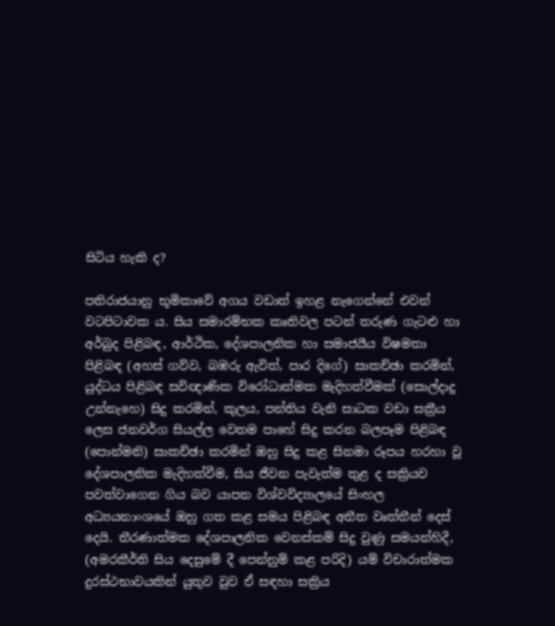සිටිය හැකි ද?

පතිරාජයානු භූමිකාවේ අගය වඩාත් ඉහළ නැගෙන්නේ එවන් වටපිටාවක ය. සිය සමාරම්භක කෘතිවල පටන් තරුණ ගැටළු හා අර්බුද පිළිබඳ, ආර්ථික, දේශපාලනික හා සමාජයීය විෂමතා පිළිබඳ (අහස් ගව්ව, බඹරු ඇවිත්, පාර දිගේ) සාකච්ඡා කරමින්, යුද්ධය පිළිබඳ සවිඥාණික විරෝධාත්මක මැදිහත්වීමක් (සොල්දාදු උන්නැහෙ) සිදු කරමින්, කුලය, පන්තිය වැනි සාධක වඩා සක්‍රීය ලෙස ජනවර්ග සියල්ල වෙතම පාහේ සිදු කරන බලපෑම පිළිබඳ (පොන්මනි) සාකච්ඡා කරමින් ඔහු සිදු කළ සිනමා රූපය හරහා වූ දේශපාලනික මැදිහත්වීම, සිය ජීවන පැවැත්ම තුළ ද සක්‍රියව පවත්වාගෙන ගිය බව යාපන විශ්වවිද්‍යාලයේ සිංහල අධ්‍යයනාංශයේ ඔහු ගත කළ සමය පිළිබඳ අතීත වෘත්තීන් දෙස් දෙයි. තීරණාත්මක දේශපාලනික වෙනස්කම් සිදු වුණු සමයන්හිදී, (අමරකීර්ති සිය දෙසුමේ දී පෙන්නුම් කළ පරිදි) යම් විචාරාත්මක දුරස්ථභාවයකින් යුතුව වුව ඒ සඳහා සක්‍රිය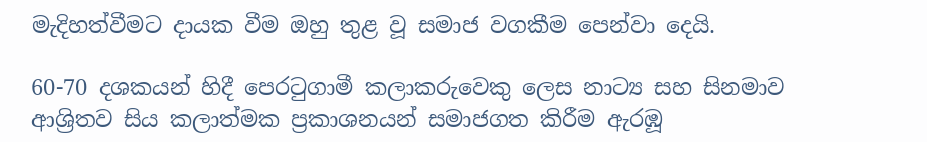මැදිහත්වීමට දායක වීම ඔහු තුළ වූ සමාජ වගකීම පෙන්වා දෙයි.

60-70 දශකයන් හිදී පෙරටුගාමී කලාකරුවෙකු ලෙස නාට්‍ය සහ සිනමාව ආශ්‍රිතව සිය කලාත්මක ප්‍රකාශනයන් සමාජගත කිරීම ඇරඹූ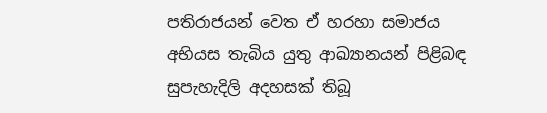පතිරාජයන් වෙත ඒ හරහා සමාජය අභියස තැබිය යුතු ආඛ්‍යානයන් පිළිබඳ සුපැහැදිලි අදහසක් තිබූ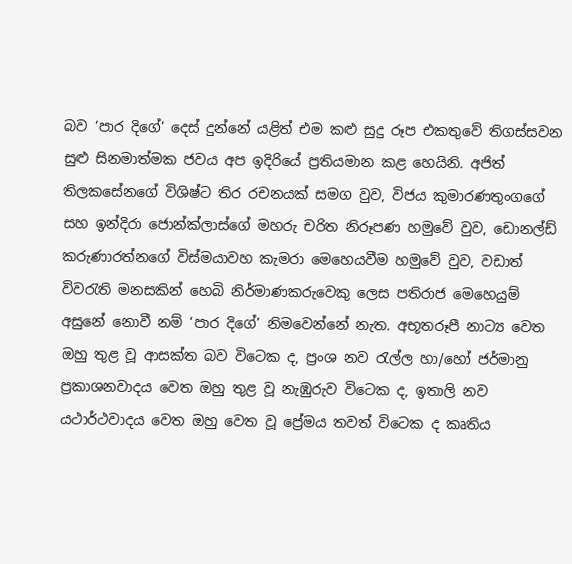බව ‘පාර දිගේ’ දෙස් දුන්නේ යළිත් එම කළු සුදු රූප එකතුවේ තිගස්සවන සුළු සිනමාත්මක ජවය අප ඉදිරියේ ප්‍රතියමාන කළ හෙයිනි. අජිත් තිලකසේනගේ විශිෂ්ට තිර රචනයක් සමග වුව, විජය කුමාරණතුංගගේ සහ ඉන්දිරා ජොන්ක්ලාස්ගේ මහරු චරිත නිරූපණ හමුවේ වුව, ඩොනල්ඩ් කරුණාරත්නගේ විස්මයාවහ කැමරා මෙහෙයවීම හමුවේ වුව, වඩාත් විවරැති මනසකින් හෙබි නිර්මාණකරුවෙකු ලෙස පතිරාජ මෙහෙයුම් අසුනේ නොවී නම් ‘පාර දිගේ’ නිමවෙන්නේ නැත. අභූතරූපී නාට්‍ය වෙත ඔහු තුළ වූ ආසක්ත බව විටෙක ද, ප්‍රංශ නව රැල්ල හා/හෝ ජර්මානු ප්‍රකාශනවාදය වෙත ඔහු තුළ වූ නැඹුරුව විටෙක ද, ඉතාලි නව යථාර්ථවාදය වෙත ඔහු වෙත වූ ප්‍රේමය තවත් විටෙක ද කෘතිය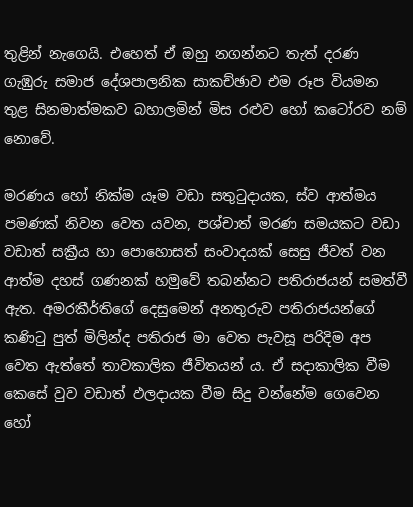තුළින් නැගෙයි. එහෙත් ඒ ඔහු නගන්නට තැත් දරණ ගැඹුරු සමාජ දේශපාලනික සාකච්ඡාව එම රූප වියමන තුළ සිනමාත්මකව බහාලමින් මිස රළුව හෝ කටෝරව නම් නොවේ.

මරණය හෝ නික්ම යෑම වඩා සතුටුදායක, ස්ව ආත්මය පමණක් නිවන වෙත යවන, පශ්චාත් මරණ සමයකට වඩා වඩාත් සක්‍රීය හා පොහොසත් සංවාදයක් සෙසු ජීවත් වන ආත්ම දහස් ගණනක් හමුවේ තබන්නට පතිරාජයන් සමත්වී ඇත. අමරකීර්තිගේ දෙසුමෙන් අනතුරුව පතිරාජයන්ගේ කණිටු පුත් මිලින්ද පතිරාජ මා වෙත පැවසූ පරිදිම අප වෙත ඇත්තේ තාවකාලික ජීවිතයන් ය. ඒ සදාකාලික වීම කෙසේ වුව වඩාත් ඵලදායක වීම සිදු වන්නේම ගෙවෙන හෝ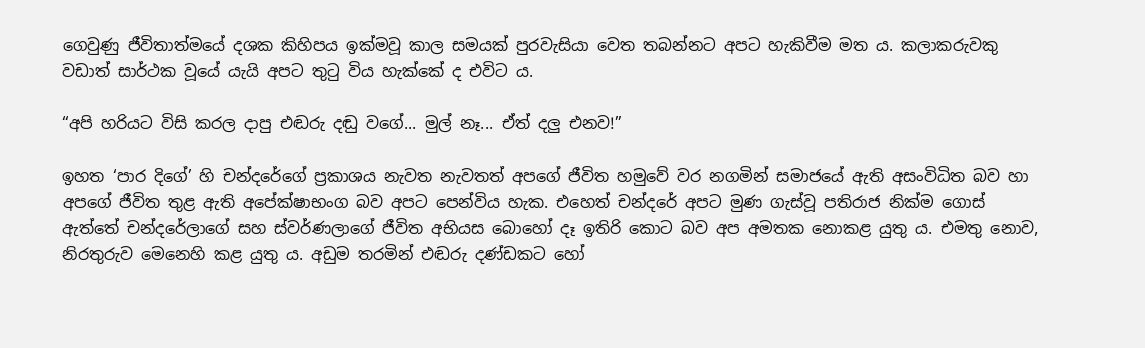ගෙවුණු ජීවිතාත්මයේ දශක කිහිපය ඉක්මවූ කාල සමයක් පුරවැසියා වෙත තබන්නට අපට හැකිවීම මත ය. කලාකරුවකු වඩාත් සාර්ථක වූයේ යැයි අපට තුටු විය හැක්කේ ද එවිට ය.

“අපි හරියට විසි කරල දාපු එඬරු දඬු වගේ... මුල් නෑ... ඒත් දලු එනව!”

ඉහත ‘පාර දිගේ’ හි චන්දරේගේ ප්‍රකාශය නැවත නැවතත් අපගේ ජීවිත හමුවේ වර නගමින් සමාජයේ ඇති අසංවිධිත බව හා අපගේ ජීවිත තුළ ඇති අපේක්ෂාභංග බව අපට පෙන්විය හැක. එහෙත් චන්දරේ අපට මුණ ගැස්වූ පතිරාජ නික්ම ගොස් ඇත්තේ චන්දරේලාගේ සහ ස්වර්ණලාගේ ජීවිත අභියස බොහෝ දෑ ඉතිරි කොට බව අප අමතක නොකළ යුතු ය. එමතු නොව, නිරතුරුව මෙනෙහි කළ යුතු ය. අඩුම තරමින් එඬරු දණ්ඩකට හෝ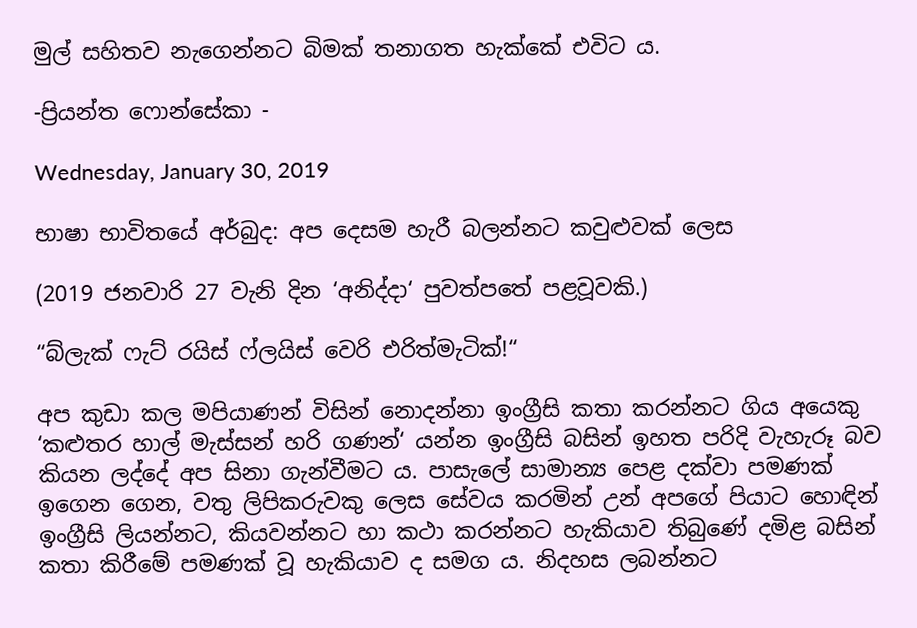මුල් සහිතව නැගෙන්නට බිමක් තනාගත හැක්කේ එවිට ය.

-ප්‍රියන්ත ෆොන්සේකා -

Wednesday, January 30, 2019

භාෂා භාවිතයේ අර්බුද: අප දෙසම හැරී බලන්නට කවුළුවක් ලෙස

(2019 ජනවාරි 27 වැනි දින ‘අනිද්දා‘ පුවත්පතේ පළවූවකි.)

“බ්ලැක් ෆැට් රයිස් ෆ්ලයිස් වෙරි එරිත්මැටික්!“

අප කුඩා කල මපියාණන් විසින් නොදන්නා ඉංග්‍රීසි කතා කරන්නට ගිය අයෙකු ‘කළුතර හාල් මැස්සන් හරි ගණන්‘ යන්න ඉංග්‍රීසි බසින් ඉහත පරිදි වැහැරූ බව කියන ලද්දේ අප සිනා ගැන්වීමට ය. පාසැලේ සාමාන්‍ය පෙළ දක්වා පමණක් ඉගෙන ගෙන, වතු ලිපිකරුවකු ලෙස සේවය කරමින් උන් අපගේ පියාට හොඳින් ඉංග්‍රීසි ලියන්නට, කියවන්නට හා කථා කරන්නට හැකියාව තිබුණේ දමිළ බසින් කතා කිරීමේ පමණක් වූ හැකියාව ද සමග ය. නිදහස ලබන්නට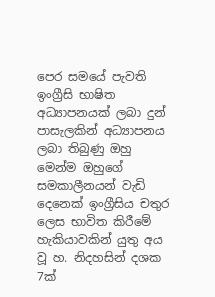පෙර සමයේ පැවති ඉංග්‍රීසි භාෂිත අධ්‍යාපනයක් ලබා දුන් පාසැලකින් අධ්‍යාපනය ලබා තිබුණු ඔහු මෙන්ම ඔහුගේ සමකාලීනයන් වැඩි දෙනෙක් ඉංග්‍රීසිය චතුර ලෙස භාවිත කිරීමේ හැකියාවකින් යුතු අය වූ හ. නිදහසින් දශක 7ක්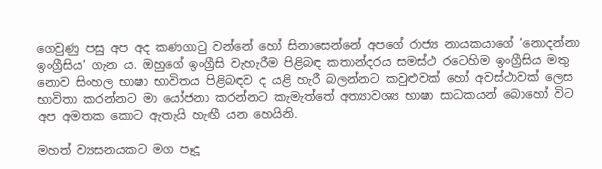ගෙවුණු පසු අප අද කණගාටු වන්නේ හෝ සිනාසෙන්නේ අපගේ රාජ්‍ය නායකයාගේ ‘නොදන්නා ඉංග්‍රීසිය‘ ගැන ය. ඔහුගේ ඉංග්‍රීසි වැහැරීම පිළිබඳ කතාන්දරය සමස්ථ රටෙහිම ඉංග්‍රීසිය මතු නොව සිංහල භාෂා භාවිතය පිළිබඳව ද යළි හැරී බලන්නට කවුළුවක් හෝ අවස්ථාවක් ලෙස භාවිතා කරන්නට මා යෝජනා කරන්නට කැමැත්තේ අත්‍යාවශ්‍ය භාෂා සාධකයන් බොහෝ විට අප අමතක කොට ඇතැයි හැඟී යන හෙයිනි.

මහත් ව්‍යසනයකට මග පෑදූ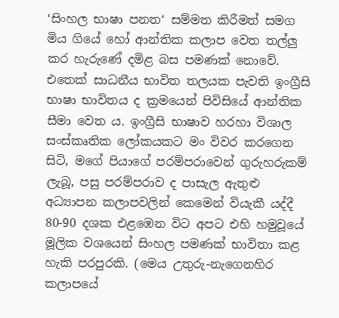‘සිංහල භාෂා පනත‘ සම්මත කිරීමත් සමග මිය ගියේ හෝ ආන්තික කලාප වෙත තල්ලු කර හැරුණේ දමිළ බස පමණක් නොවේ. එතෙක් සාධනීය භාවිත තලයක පැවති ඉංග්‍රීසි භාෂා භාවිතය ද ක්‍ර‍මයෙන් පිවිසියේ ආන්තික සීමා වෙත ය. ඉංග්‍රීසි භාෂාව හරහා විශාල සංස්කෘතික ලෝකයකට මං විවර කරගෙන සිටි, මගේ පියාගේ පරම්පරාවෙන් ගුරුහරුකම් ලැබූ, පසු පරම්පරාව ද පාසැල ඇතුළු අධ්‍යාපන කලාපවලින් කෙමෙන් වියැකී යද්දී 80-90 දශක එළඹෙන විට අපට එහි හමුවූයේ මූලික වශයෙන් සිංහල පමණක් භාවිතා කළ හැකි පරපුරකි. (මෙය උතුරු-නැගෙනහිර කලාපයේ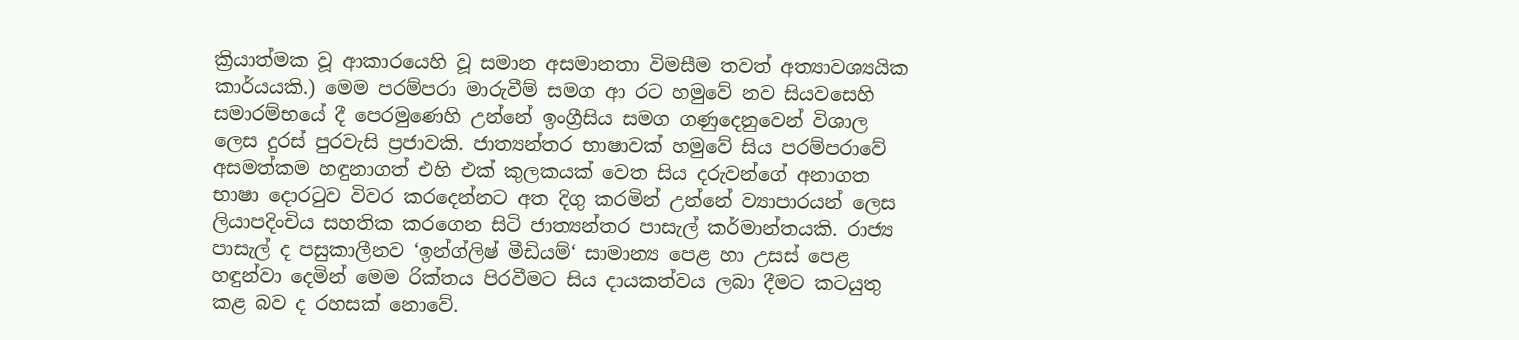ක්‍රියාත්මක වූ ආකාරයෙහි වූ සමාන අසමානතා විමසීම තවත් අත්‍යාවශ්‍යයික කාර්යයකි.) මෙම පරම්පරා මාරුවීම් සමග ආ රට හමුවේ නව සියවසෙහි සමාරම්භයේ දී පෙරමුණෙහි උන්නේ ඉංග්‍රීසිය සමග ගණුදෙනුවෙන් විශාල ලෙස දුරස් පුරවැසි ප්‍ර‍ජාවකි. ජාත්‍යන්තර භාෂාවක් හමුවේ සිය පරම්පරාවේ අසමත්කම හඳුනාගත් එහි එක් කුලකයක් වෙත සිය දරුවන්ගේ අනාගත භාෂා දොරටුව විවර කරදෙන්නට අත දිගු කරමින් උන්නේ ව්‍යාපාරයන් ලෙස ලියාපදිංචිය සහතික කරගෙන සිටි ජාත්‍යන්තර පාසැල් කර්මාන්තයකි. රාජ්‍ය පාසැල් ද පසුකාලීනව ‘ඉන්ග්ලිෂ් මීඩියම්‘ සාමාන්‍ය පෙළ හා උසස් පෙළ හඳුන්වා දෙමින් මෙම රික්තය පිරවීමට සිය දායකත්වය ලබා දීමට කටයුතු කළ බව ද රහසක් නොවේ.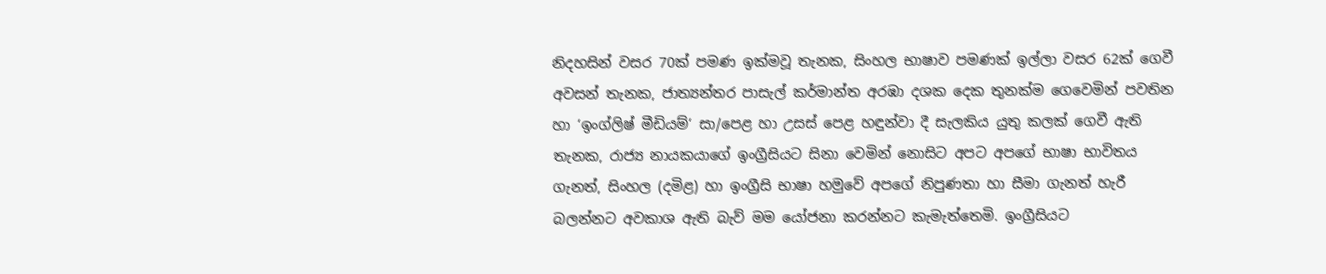නිදහසින් වසර 70ක් පමණ ඉක්මවූ තැනක, සිංහල භාෂාව පමණක් ඉල්ලා වසර 62ක් ගෙවී අවසන් තැනක, ජාත්‍යන්තර පාසැල් කර්මාන්ත අරඹා දශක දෙක තුනක්ම ගෙවෙමින් පවතින හා ‘ඉංග්ලිෂ් මීඩියම්‘ සා/පෙළ හා උසස් පෙළ හඳුන්වා දී සැලකිය යුතු කලක් ගෙවී ඇති තැනක, රාජ්‍ය නායකයාගේ ඉංග්‍රීසියට සිනා වෙමින් නොසිට අපට අපගේ භාෂා භාවිතය ගැනත්, සිංහල (දමිළ) හා ඉංග්‍රීසි භාෂා හමුවේ අපගේ නිපුණතා හා සීමා ගැනත් හැරී බලන්නට අවකාශ ඇති බැව් මම යෝජනා කරන්නට කැමැත්තෙමි. ඉංග්‍රීසියට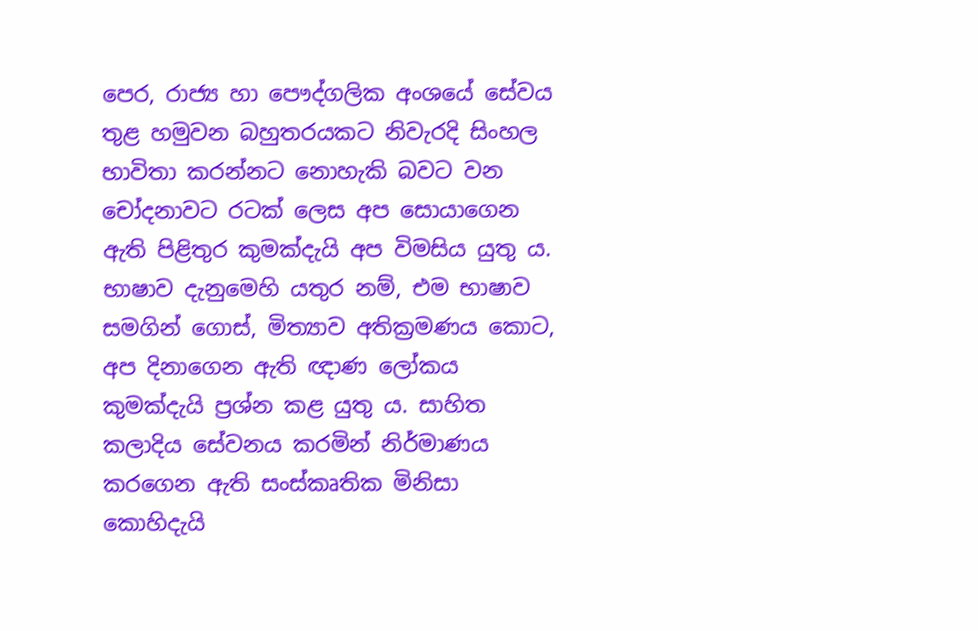පෙර, රාජ්‍ය හා පෞද්ගලික අංශයේ සේවය තුළ හමුවන බහුතරයකට නිවැරදි සිංහල භාවිතා කරන්නට නොහැකි බවට වන චෝදනාවට රටක් ලෙස අප සොයාගෙන ඇති පිළිතුර කුමක්දැයි අප විමසිය යුතු ය. භාෂාව දැනුමෙහි යතුර නම්, එම භාෂාව සමගින් ගොස්, මිත්‍යාව අතික්‍ර‍මණය කොට, අප දිනාගෙන ඇති ඥාණ ලෝකය කුමක්දැයි ප්‍ර‍ශ්න කළ යුතු ය. සාහිත කලාදිය සේවනය කරමින් නිර්මාණය කරගෙන ඇති සංස්කෘතික මිනිසා කොහිදැයි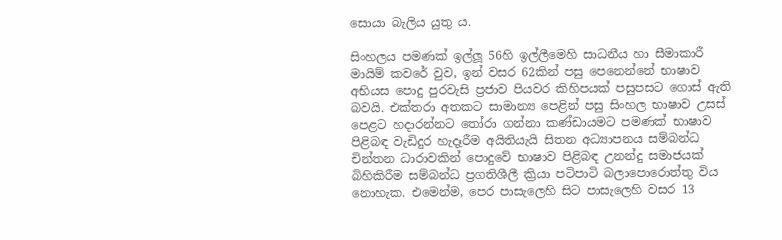සොයා බැලිය යුතු ය.

සිංහලය පමණක් ඉල්ලූ 56හි ඉල්ලීමෙහි සාධනීය හා සීමාකාරී මායිම් කවරේ වුව, ඉන් වසර 62කින් පසු පෙනෙන්නේ භාෂාව අභියස පොදු පුරවැසි ප්‍ර‍ජාව පියවර කිහිපයක් පසුපසට ගොස් ඇති බවයි. එක්තරා අතකට සාමාන්‍ය පෙළින් පසු සිංහල භාෂාව උසස් පෙළට හදාරන්නට තෝරා ගන්නා කණ්ඩායමට පමණක් භාෂාව පිළිබඳ වැඩිදුර හැදෑරීම අයිතියැයි සිතන අධ්‍යාපනය සම්බන්ධ චින්තන ධාරාවකින් පොදුවේ භාෂාව පිළිබඳ උනන්දු සමාජයක් බිහිකිරීම සම්බන්ධ ප්‍ර‍ගතිශීලී ක්‍රියා පටිපාටි බලාපොරොත්තු විය නොහැක. එමෙන්ම, පෙර පාසැලෙහි සිට පාසැලෙහි වසර 13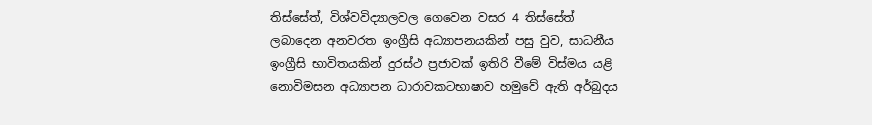තිස්සේත්, විශ්වවිද්‍යාලවල ගෙවෙන වසර 4 තිස්සේත් ලබාදෙන අනවරත ඉංග්‍රීසි අධ්‍යාපනයකින් පසු වුව, සාධනීය ඉංග්‍රීසි භාවිතයකින් දුරස්ථ ප්‍ර‍ජාවක් ඉතිරි වීමේ විස්මය යළි නොවිමසන අධ්‍යාපන ධාරාවකටභාෂාව හමුවේ ඇති අර්බුදය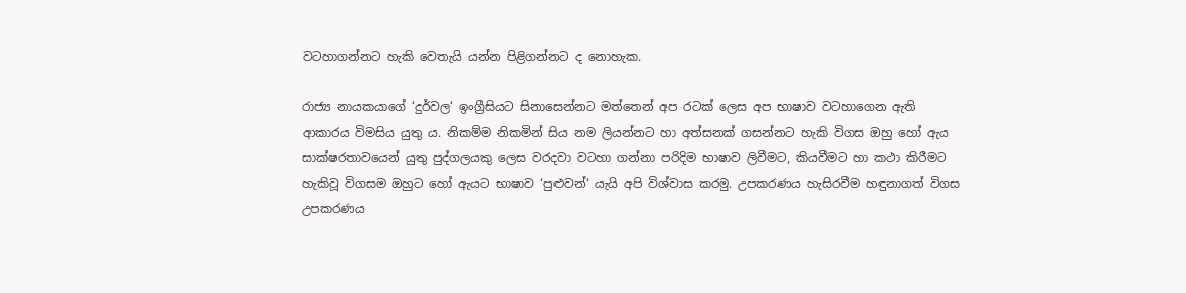වටහාගන්නට හැකි වෙතැයි යන්න පිළිගන්නට ද නොහැක.

රාජ්‍ය නායකයාගේ ‘දුර්වල‘ ඉංග්‍රීසියට සිනාසෙන්නට මත්තෙන් අප රටක් ලෙස අප භාෂාව වටහාගෙන ඇති ආකාරය විමසිය යුතු ය. නිකම්ම නිකමින් සිය නම ලියන්නට හා අත්සනක් ගසන්නට හැකි විගස ඔහු හෝ ඇය සාක්ෂරතාවයෙන් යුතු පුද්ගලයකු ලෙස වරදවා වටහා ගන්නා පරිදිම භාෂාව ලිවීමට, කියවීමට හා කථා කිරීමට හැකිවූ විගසම ඔහුට හෝ ඇයට භාෂාව ‘පුළුවන්‘ යැයි අපි විශ්වාස කරමු. උපකරණය හැසිරවීම හඳුනාගත් විගස උපකරණය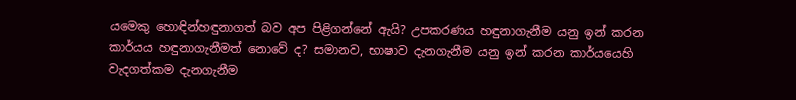යමෙකු හොඳින්හඳුනාගත් බව අප පිළිගන්නේ ඇයි? උපකරණය හඳුනාගැනීම යනු ඉන් කරන කාර්යය හඳුනාගැනීමත් නොවේ ද? සමානව, භාෂාව දැනගැනීම යනු ඉන් කරන කාර්යයෙහි වැදගත්කම දැනගැනීම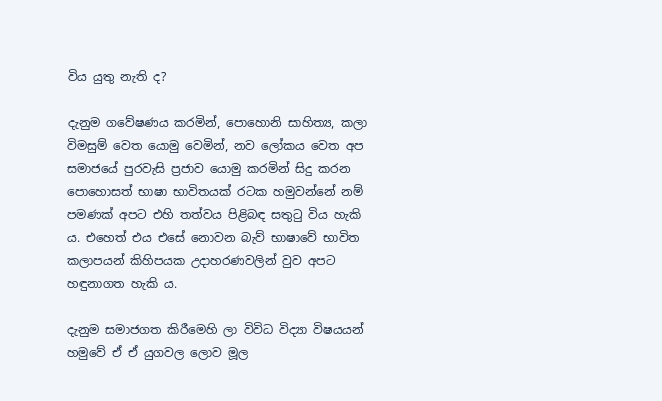විය යුතු නැති ද?

දැනුම ගවේෂණය කරමින්, පොහොනි සාහිත්‍ය, කලා විමසුම් වෙත යොමු වෙමින්, නව ලෝකය වෙත අප සමාජයේ පුරවැසි ප්‍ර‍ජාව යොමු කරමින් සිදු කරන පොහොසත් භාෂා භාවිතයක් රටක හමුවන්නේ නම් පමණක් අපට එහි තත්වය පිළිබඳ සතුටු විය හැකි ය. එහෙත් එය එසේ නොවන බැව් භාෂාවේ භාවිත කලාපයන් කිහිපයක උදාහරණවලින් වුව අපට හඳුනාගත හැකි ය.

දැනුම සමාජගත කිරීමෙහි ලා විවිධ විද්‍යා විෂයයන් හමුවේ ඒ ඒ යුගවල ලොව මූල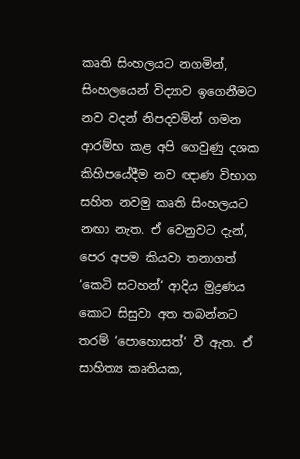කෘති සිංහලයට නගමින්, සිංහලයෙන් විද්‍යාව ඉගෙනීමට නව වදන් නිපදවමින් ගමන ආරම්භ කළ අපි ගෙවුණු දශක කිහිපයේදීම නව ඥාණ විභාග සහිත නවමු කෘති සිංහලයට නඟා නැත. ඒ වෙනුවට දැන්, පෙර අපම කියවා තනාගත් ‘කෙටි සටහන්‘ ආදිය මුද්‍ර‍ණය කොට සිසුවා අත තබන්නට තරම් ‘පොහොසත්‘ වී ඇත. ඒ සාහිත්‍ය කෘතියක,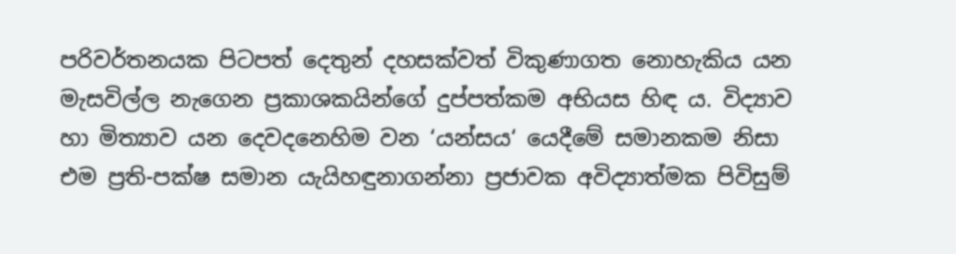පරිවර්තනයක පිටපත් දෙතුන් දහසක්වත් විකුණාගත නොහැකිය යන මැසවිල්ල නැගෙන ප්‍ර‍කාශකයින්ගේ දුප්පත්කම අභියස හිඳ ය. විද්‍යාව හා මිත්‍යාව යන දෙවදනෙහිම වන ‘යන්සය‘ යෙදීමේ සමානකම නිසා එම ප්‍ර‍ති-පක්ෂ සමාන යැයිහඳුනාගන්නා ප්‍ර‍ජාවක අවිද්‍යාත්මක පිවිසුම්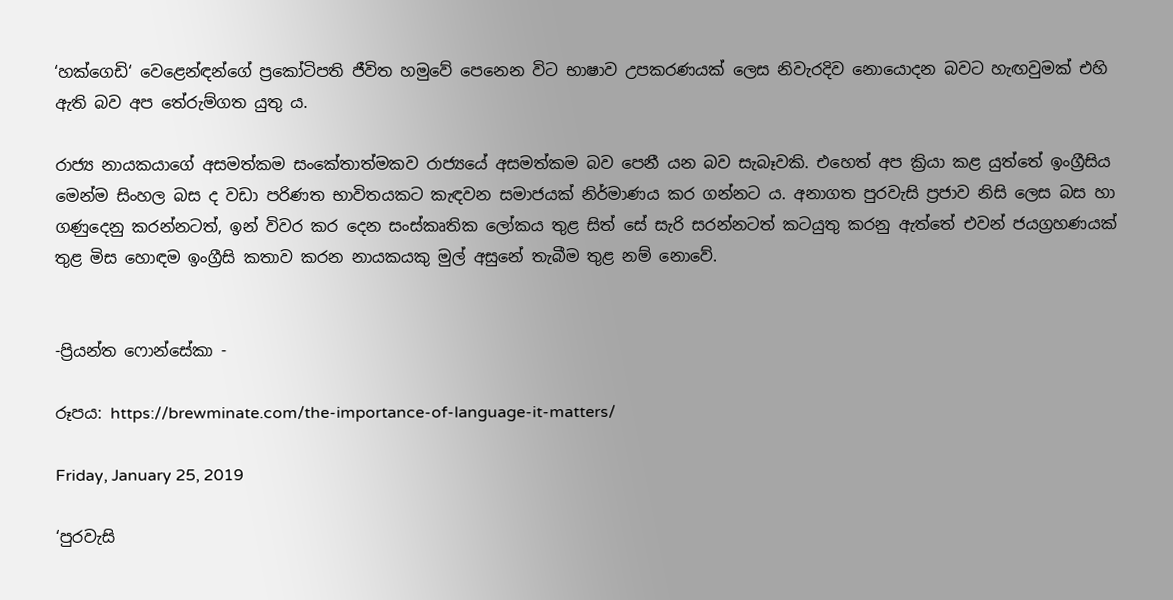‘හක්ගෙඩි‘ වෙළෙන්ඳන්ගේ ප්‍රකෝටිපති ජීවිත හමුවේ පෙනෙන විට භාෂාව උපකරණයක් ලෙස නිවැරදිව නොයොදන බවට හැඟවුමක් එහි ඇති බව අප තේරුම්ගත යුතු ය.

රාජ්‍ය නායකයාගේ අසමත්කම සංකේතාත්මකව රාජ්‍යයේ අසමත්කම බව පෙනී යන බව සැබෑවකි. එහෙත් අප ක්‍රියා කළ යුත්තේ ඉංග්‍රීසිය මෙන්ම සිංහල බස ද වඩා පරිණත භාවිතයකට කැඳවන සමාජයක් නිර්මාණය කර ගන්නට ය. අනාගත පුරවැසි ප්‍ර‍ජාව නිසි ලෙස බස හා ගණුදෙනු කරන්නටත්, ඉන් විවර කර දෙන සංස්කෘතික ලෝකය තුළ සිත් සේ සැරි සරන්නටත් කටයුතු කරනු ඇත්තේ එවන් ජයග්‍ර‍හණයක් තුළ මිස හොඳම ඉංග්‍රීසි කතාව කරන නායකයකු මුල් අසුනේ තැබීම තුළ නම් නොවේ.


-ප්‍රියන්ත ෆොන්සේකා -

රූපය: https://brewminate.com/the-importance-of-language-it-matters/

Friday, January 25, 2019

‘පුරවැසි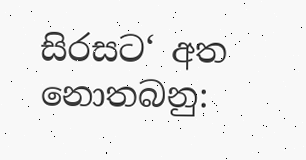සිරසට‘ අත නොතබනු: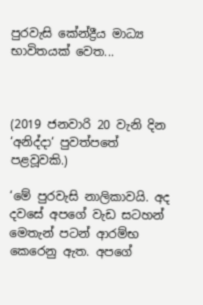පුරවැසි කේන්ද්‍රීය මාධ්‍ය භාවිතයක් වෙත...



(2019 ජනවාරි 20 වැනි දින ‘අනිද්දා‘ පුවත්පතේ පළවූවකි.)

‘මේ පුරවැසි නාලිකාවයි. අද දවසේ අපගේ වැඩ සටහන් මෙතැන් පටන් ආරම්භ කෙරෙනු ඇත. අපගේ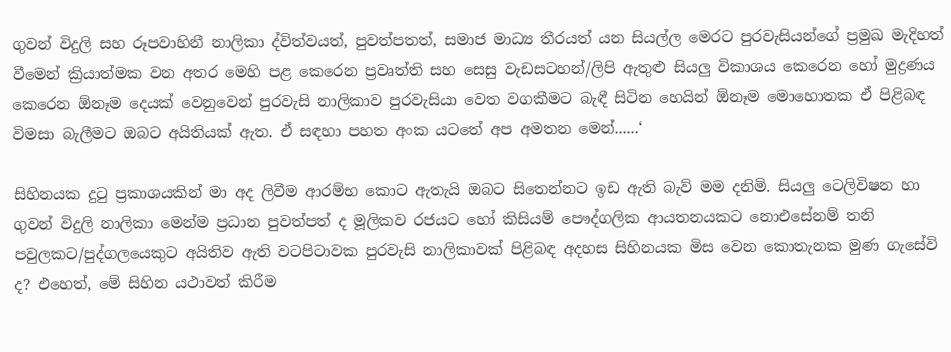ගුවන් විදුලි සහ රූපවාහිනී නාලිකා ද්විත්වයත්, පුවත්පතත්, සමාජ මාධ්‍ය තීරයත් යන සියල්ල මෙරට පුරවැසියන්ගේ ප්‍රමුඛ මැදිහත් වීමෙන් ක්‍රියාත්මක වන අතර මෙහි පළ කෙරෙන ප්‍රවෘත්ති සහ සෙසු වැඩසටහන්/ලිපි ඇතුළු සියලු විකාශය කෙරෙන හෝ මුද්‍රණය කෙරෙන ඕනෑම දෙයක් වෙනුවෙන් පුරවැසි නාලිකාව පුරවැසියා වෙත වගකීමට බැඳී සිටින හෙයින් ඕනෑම මොහොතක ඒ පිළිබඳ විමසා බැලීමට ඔබට අයිතියක් ඇත. ඒ සඳහා පහත අංක යටතේ අප අමතන මෙන්......‘

සිහිනයක දුටු ප්‍රකාශයකින් මා අද ලිවීම ආරම්භ කොට ඇතැයි ඔබට සිතෙන්නට ඉඩ ඇති බැව් මම දනිමි. සියලු ටෙලිවිෂන හා ගුවන් විදුලි නාලිකා මෙන්ම ප්‍රධාන පුවත්පත් ද මූලිකව රජයට හෝ කිසියම් පෞද්ගලික ආයතනයකට නොඑසේනම් තනි පවුලකට/පුද්ගලයෙකුට අයිතිව ඇති වටපිටාවක පුරවැසි නාලිකාවක් පිළිබඳ අදහස සිහිනයක මිස වෙන කොතැනක මුණ ගැසේවි ද? එහෙත්, මේ සිහින යථාවත් කිරීම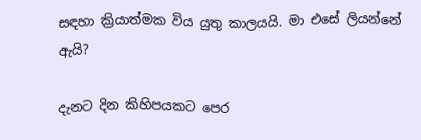සඳහා ක්‍රියාත්මක විය යුතු කාලයයි. මා එසේ ලියන්නේ ඇයි?

දැනට දින කිහිපයකට පෙර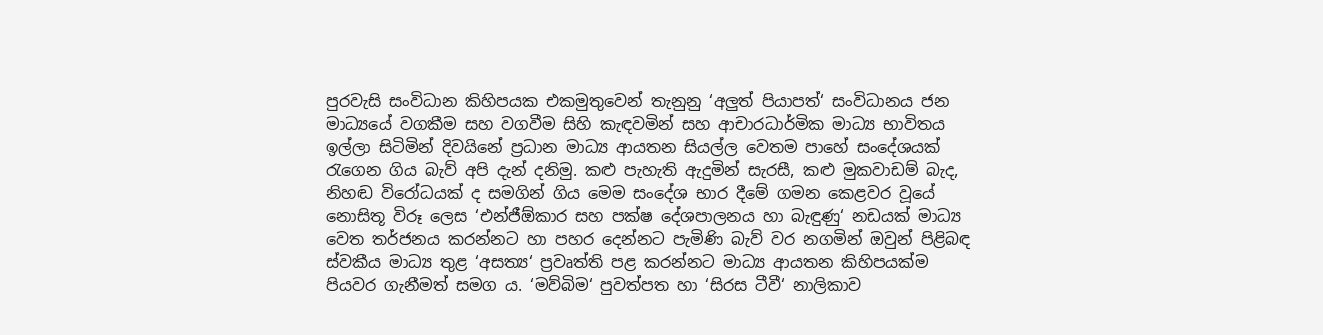පුරවැසි සංවිධාන කිහිපයක එකමුතුවෙන් තැනුනු ‘අලුත් පියාපත්‘ සංවිධානය ජන මාධ්‍යයේ වගකීම සහ වගවීම සිහි කැඳවමින් සහ ආචාරධාර්මික මාධ්‍ය භාවිතය ඉල්ලා සිටිමින් දිවයිනේ ප්‍රධාන මාධ්‍ය ආයතන සියල්ල වෙතම පාහේ සංදේශයක් රැගෙන ගිය බැව් අපි දැන් දනිමු. කළු පැහැති ඇදුමින් සැරසී, කළු මුකවාඩම් බැද, නිහඬ විරෝධයක් ද සමගින් ගිය මෙම සංදේශ භාර දීමේ ගමන කෙළවර වූයේ නොසිතූ විරූ ලෙස ‘එන්ජීඕකාර සහ පක්ෂ දේශපාලනය හා බැඳුණු‘ නඩයක් මාධ්‍ය වෙත තර්ජනය කරන්නට හා පහර දෙන්නට පැමිණි බැව් වර නගමින් ඔවුන් පිළිබඳ ස්වකීය මාධ්‍ය තුළ ‘අසත්‍ය‘ ප්‍රවෘත්ති පළ කරන්නට මාධ්‍ය ආයතන කිහිපයක්ම පියවර ගැනීමත් සමග ය. ‘මව්බිම‘ පුවත්පත හා ‘සිරස ටීවී‘ නාලිකාව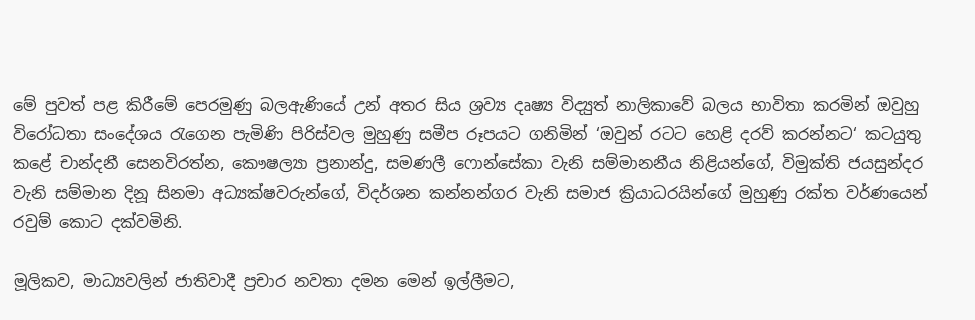මේ පුවත් පළ කිරීමේ පෙරමුණු බලඇණියේ උන් අතර සිය ශ්‍රව්‍ය දෘෂ්‍ය විද්‍යුත් නාලිකාවේ බලය භාවිතා කරමින් ඔවුහු විරෝධතා සංදේශය රැගෙන පැමිණි පිරිස්වල මුහුණු සමීප රූපයට ගනිමින් ‘ඔවුන් රටට හෙළි දරව් කරන්නට‘ කටයුතු කළේ චාන්දනී සෙනවිරත්න, කෞෂල්‍යා ප්‍රනාන්දු, සමණලී ෆොන්සේකා වැනි සම්මානනීය නිළියන්ගේ, විමුක්ති ජයසුන්දර වැනි සම්මාන දිනූ සිනමා අධ්‍යක්ෂවරුන්ගේ, විදර්ශන කන්නන්ගර වැනි සමාජ ක්‍රියාධරයින්ගේ මුහුණු රක්ත වර්ණයෙන් රවුම් කොට දක්වමිනි.

මූලිකව, මාධ්‍යවලින් ජාතිවාදී ප්‍රචාර නවතා දමන මෙන් ඉල්ලීමට,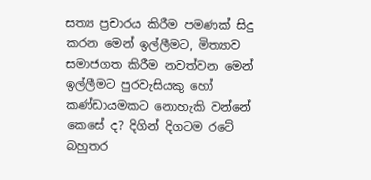සත්‍ය ප්‍රචාරය කිරීම පමණක් සිදු කරන මෙන් ඉල්ලීමට, මිත්‍යාව සමාජගත කිරීම නවත්වන මෙන් ඉල්ලීමට පුරවැසියකු හෝ කණ්ඩායමකට නොහැකි වන්නේ කෙසේ ද? දිගින් දිගටම රටේ බහුතර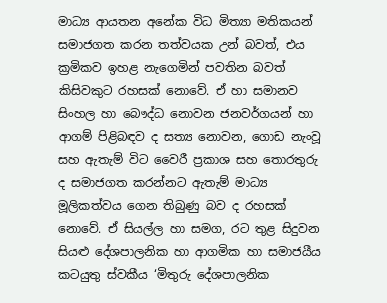මාධ්‍ය ආයතන අනේක විධ මිත්‍යා මතිකයන් සමාජගත කරන තත්වයක උන් බවත්, එය ක්‍රමිකව ඉහළ නැගෙමින් පවතින බවත් කිසිවකුට රහසක් නොවේ. ඒ හා සමානව සිංහල හා බෞද්ධ නොවන ජනවර්ගයන් හා ආගම් පිළිබඳව ද සත්‍ය නොවන, ගොඩ නැංවූ සහ ඇතැම් විට වෛරී ප්‍රකාශ සහ තොරතුරු ද සමාජගත කරන්නට ඇතැම් මාධ්‍ය මූලිකත්වය ගෙන තිබුණු බව ද රහසක් නොවේ. ඒ සියල්ල හා සමග, රට තුළ සිදුවන සියළු දේශපාලනික හා ආගමික හා සමාජයීය කටයුතු ස්වකීය ‘මිතුරු දේශපාලනික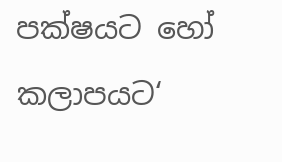පක්ෂයට හෝ කලාපයට‘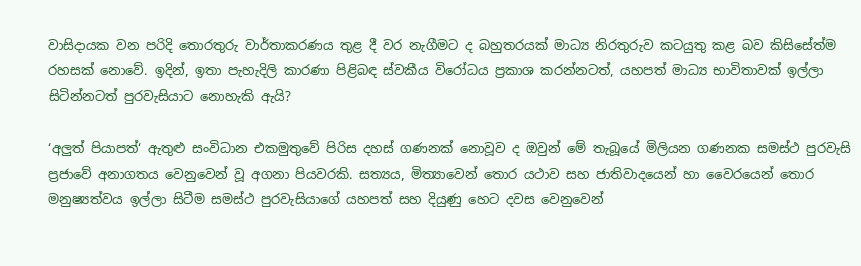වාසිදායක වන පරිදි තොරතුරු වාර්තාකරණය තුළ දී වර නැගීමට ද බහුතරයක් මාධ්‍ය නිරතුරුව කටයුතු කළ බව කිසිසේත්ම රහසක් නොවේ. ඉදින්, ඉතා පැහැදිලි කාරණා පිළිබඳ ස්වකීය විරෝධය ප්‍රකාශ කරන්නටත්, යහපත් මාධ්‍ය භාවිතාවක් ඉල්ලා සිටින්නටත් පුරවැසියාට නොහැකි ඇයි?

‘අලුත් පියාපත්‘ ඇතුළු සංවිධාන එකමුතුවේ පිරිස දහස් ගණනක් නොවූව ද ඔවුන් මේ තැබූයේ මිලියන ගණනක සමස්ථ පුරවැසි ප්‍රජාවේ අනාගතය වෙනුවෙන් වූ අගනා පියවරකි. සත්‍යය, මිත්‍යාවෙන් තොර යථාව සහ ජාතිවාදයෙන් හා වෛරයෙන් තොර මනුෂ්‍යත්වය ඉල්ලා සිටීම සමස්ථ පුරවැසියාගේ යහපත් සහ දියුණු හෙට දවස වෙනුවෙන්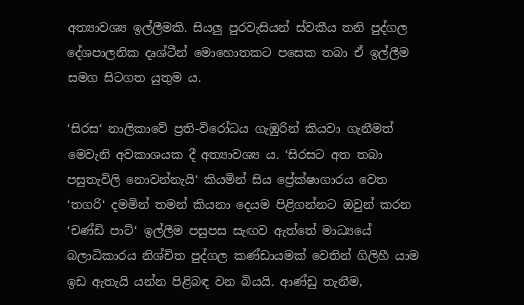අත්‍යාවශ්‍ය ඉල්ලීමකි. සියලු පුරවැසියන් ස්වකීය තනි පුද්ගල දේශපාලනික දෘශ්ටීන් මොහොතකට පසෙක තබා ඒ ඉල්ලීම සමග සිටගත යුතුම ය.

‘සිරස‘ නාලිකාවේ ප්‍රති-විරෝධය ගැඹුරින් කියවා ගැනීමත් මෙවැනි අවකාශයක දී අත්‍යාවශ්‍ය ය. ‘සිරසට අත තබා පසුතැවිලි නොවන්නැයි‘ කියමින් සිය ප්‍රේක්ෂාගාරය වෙත ‘තගරි‘ දමමින් තමන් කියනා දෙයම පිළිගන්නට ඔවුන් කරන ‘චණ්ඩි පාට්‘ ඉල්ලීම පසුපස සැඟව ඇත්තේ මාධ්‍යයේ බලාධිකාරය නිශ්චිත පුද්ගල කණ්ඩායමක් වෙතින් ගිලිහී යාම ඉඩ ඇතැයි යන්න පිළිබඳ වන බියයි. ආණ්ඩු තැනීම,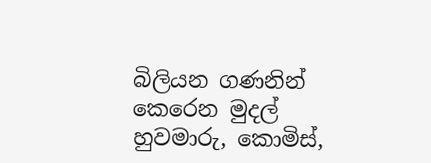බිලියන ගණනින් කෙරෙන මුදල් හුවමාරු, කොමිස්,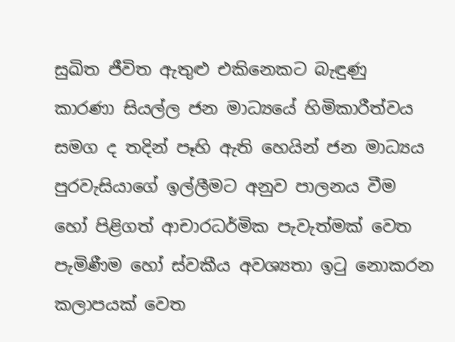සුඛිත ජීවිත ඇතුළු එකිනෙකට බැඳුණු කාරණා සියල්ල ජන මාධ්‍යයේ හිමිකාරීත්වය සමග ද තදින් පෑහි ඇති හෙයින් ජන මාධ්‍යය පුරවැසියාගේ ඉල්ලීමට අනුව පාලනය වීම හෝ පිළිගත් ආචාරධර්මික පැවැත්මක් වෙත පැමිණීම හෝ ස්වකීය අවශ්‍යතා ඉටු නොකරන කලාපයක් වෙත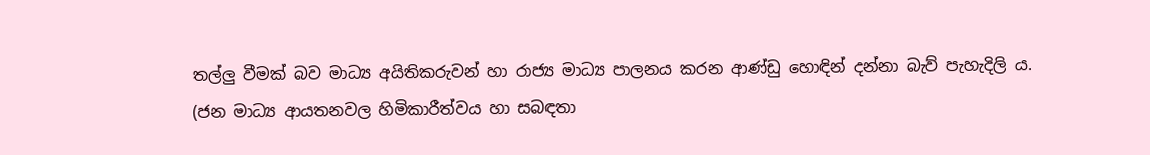තල්ලු වීමක් බව මාධ්‍ය අයිතිකරුවන් හා රාජ්‍ය මාධ්‍ය පාලනය කරන ආණ්ඩු හොඳින් දන්නා බැව් පැහැදිලි ය. (ජන මාධ්‍ය ආයතනවල හිමිකාරීත්වය හා සබඳතා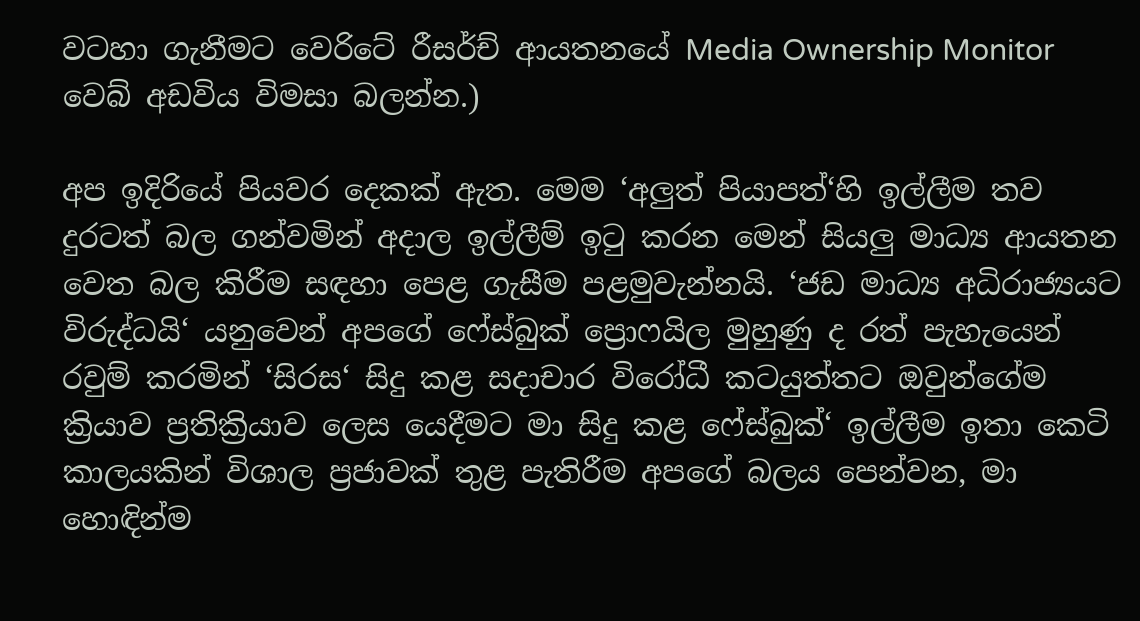වටහා ගැනීමට වෙරිටේ රීසර්ච් ආයතනයේ Media Ownership Monitor වෙබ් අඩවිය විමසා බලන්න.)

අප ඉදිරියේ පියවර දෙකක් ඇත. මෙම ‘අලුත් පියාපත්‘හි ඉල්ලීම තව දුරටත් බල ගන්වමින් අදාල ඉල්ලීම් ඉටු කරන මෙන් සියලු මාධ්‍ය ආයතන වෙත බල කිරීම සඳහා පෙළ ගැසීම පළමුවැන්නයි. ‘ජඩ මාධ්‍ය අධිරාජ්‍යයට විරුද්ධයි‘ යනුවෙන් අපගේ ෆේස්බුක් ප්‍රොෆයිල මුහුණු ද රත් පැහැයෙන් රවුම් කරමින් ‘සිරස‘ සිදු කළ සදාචාර විරෝධී කටයුත්තට ඔවුන්ගේම ක්‍රියාව ප්‍රතික්‍රියාව ලෙස යෙදීමට මා සිදු කළ ෆේස්බුක්‘ ඉල්ලීම ඉතා කෙටි කාලයකින් විශාල ප්‍රජාවක් තුළ පැතිරීම අපගේ බලය පෙන්වන, මා හොඳින්ම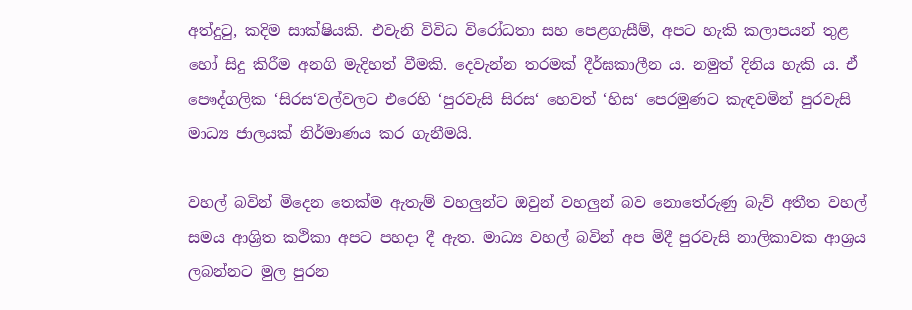අත්දුටු, කදිම සාක්ෂියකි. එවැනි විවිධ විරෝධතා සහ පෙළගැසීම්, අපට හැකි කලාපයන් තුළ හෝ සිදු කිරීම අනගි මැදිහත් වීමකි. දෙවැන්න තරමක් දීර්ඝකාලීන ය. නමුත් දිනිය හැකි ය. ඒ පෞද්ගලික ‘සිරස‘වල්වලට එරෙහි ‘පුරවැසි සිරස‘ හෙවත් ‘හිස‘ පෙරමුණට කැඳවමින් පුරවැසි මාධ්‍ය ජාලයක් නිර්මාණය කර ගැනීමයි.

වහල් බවින් මිදෙන තෙක්ම ඇතැම් වහලුන්ට ඔවුන් වහලුන් බව නොතේරුණු බැව් අතීත වහල් සමය ආශ්‍රිත කථිකා අපට පහදා දී ඇත. මාධ්‍ය වහල් බවින් අප මිදී පුරවැසි නාලිකාවක ආශ්‍රය ලබන්නට මුල පුරන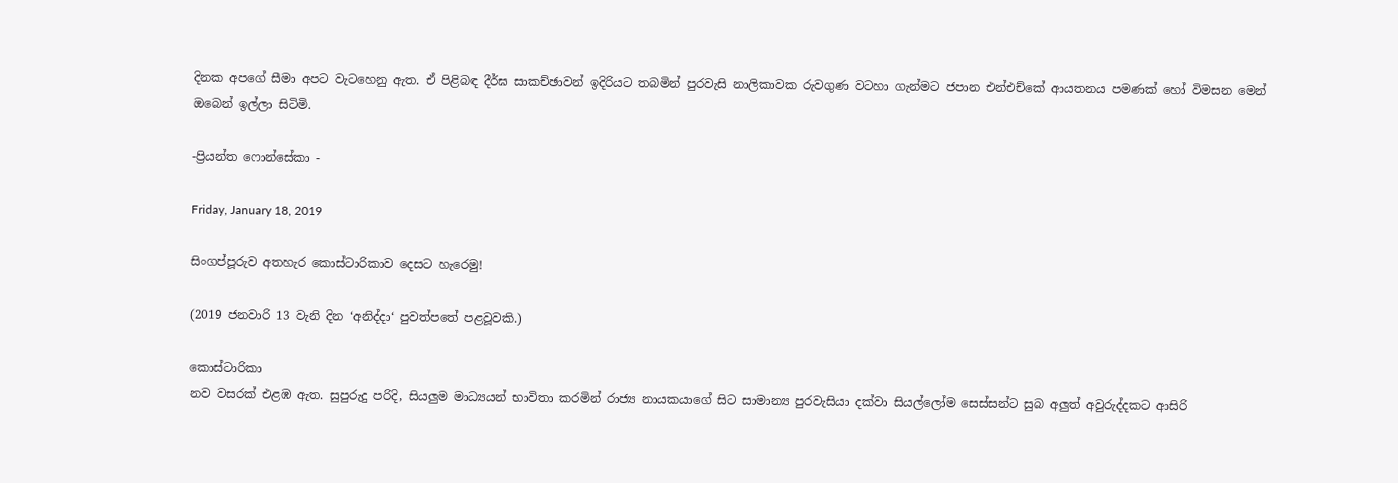දිනක අපගේ සීමා අපට වැටහෙනු ඇත. ඒ පිළිබඳ දීර්ඝ සාකච්ඡාවන් ඉදිරියට තබමින් පුරවැසි නාලිකාවක රුවගුණ වටහා ගැන්මට ජපාන එන්එච්කේ ආයතනය පමණක් හෝ විමසන මෙන් ඔබෙන් ඉල්ලා සිටිමි.

-ප්‍රියන්ත ෆොන්සේකා -

Friday, January 18, 2019

සිංගප්පූරුව අතහැර කොස්ටාරිකාව දෙසට හැරෙමු!

(2019 ජනවාරි 13 වැනි දින ‘අනිද්දා‘ පුවත්පතේ පළවූවකි.)

කොස්ටාරිකා
නව වසරක් එළඹ ඇත. සුපුරුදු පරිදි, සියලුම මාධ්‍යයන් භාවිතා කරමින් රාජ්‍ය නායකයාගේ සිට සාමාන්‍ය පුරවැසියා දක්වා සියල්ලෝම සෙස්සන්ට සුබ අලුත් අවුරුද්දකට ආසිරි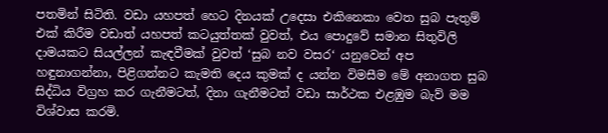පතමින් සිටිති. වඩා යහපත් හෙට දිනයක් උදෙසා එකිනෙකා වෙත සුබ පැතුම් එක් කිරීම වඩාත් යහපත් කටයුත්තක් වුවත්, එය පොදුවේ සමාන සිතුවිලි දාමයකට සියල්ලන් කැඳවීමක් වුවත් ‘සුබ නව වසර‘ යනුවෙන් අප හඳුනාගන්නා, පිළිගන්නට කැමති දෙය කුමක් ද යන්න විමසීම මේ අනාගත සුබ සිද්ධිය විග්‍රහ කර ගැනීමටත්, දිනා ගැනීමටත් වඩා සාර්ථක එළඹුම බැව් මම විශ්වාස කරමි.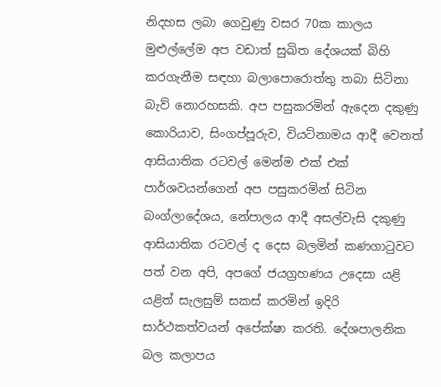නිදහස ලබා ගෙවුණු වසර 70ක කාලය මුළුල්ලේම අප වඩාත් සුඛිත දේශයක් බිහි කරගැනීම සඳහා බලාපොරොත්තු තබා සිටිනා බැව් නොරහසකි. අප පසුකරමින් ඇදෙන දකුණු කොරියාව, සිංගප්පූරුව, වියට්නාමය ආදී වෙනත් ආසියාතික රටවල් මෙන්ම එක් එක් පාර්ශවයන්ගෙන් අප පසුකරමින් සිටින බංග්ලාදේශය, නේපාලය ආදී අසල්වැසි දකුණු ආසියාතික රටවල් ද දෙස බලමින් කණගාටුවට පත් වන අපි, අපගේ ජයග්‍රහණය උදෙසා යළි යළිත් සැලසුම් සකස් කරමින් ඉදිරි සාර්ථකත්වයන් අපේක්ෂා කරති. දේශපාලනික බල කලාපය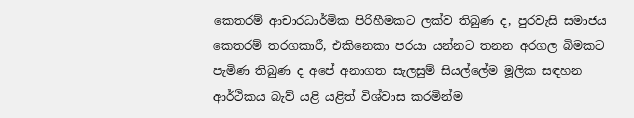කෙතරම් ආචාරධාර්මික පිරිහීමකට ලක්ව තිබුණ ද, පුරවැසි සමාජය කෙතරම් තරගකාරී, එකිනෙකා පරයා යන්නට තනන අරගල බිමකට පැමිණ තිබුණ ද අපේ අනාගත සැලසුම් සියල්ලේම මූලික සඳහන ආර්ථිකය බැව් යළි යළිත් විශ්වාස කරමින්ම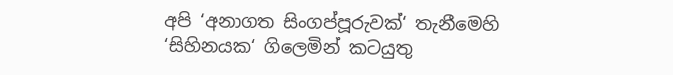අපි ‘අනාගත සිංගප්පූරුවක්‘ තැනීමෙහි ‘සිහිනයක‘ ගිලෙමින් කටයුතු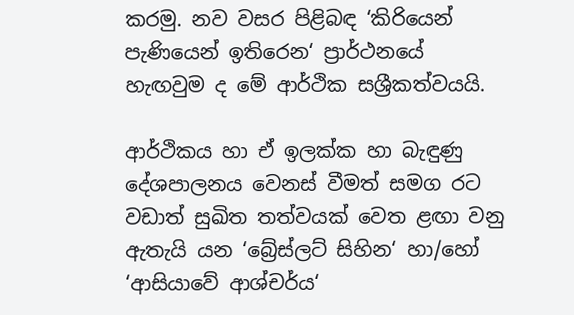කරමු. නව වසර පිළිබඳ ‘කිරියෙන් පැණියෙන් ඉතිරෙන‘ ප්‍රාර්ථනයේ හැඟවුම ද මේ ආර්ථික සශ්‍රීකත්වයයි.

ආර්ථිකය හා ඒ ඉලක්ක හා බැඳුණු දේශපාලනය වෙනස් වීමත් සමග රට වඩාත් සුඛිත තත්වයක් වෙත ළඟා වනු ඇතැයි යන ‘බ්‍රේස්ලට් සිහින‘ හා/හෝ ‘ආසියාවේ ආශ්චර්ය‘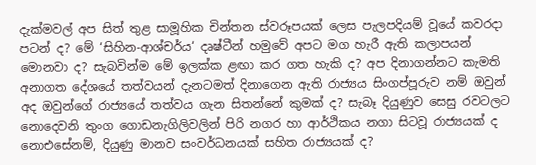දැක්මවල් අප සිත් තුළ සාමූහික චින්තන ස්වරූපයක් ලෙස පැලපදියම් වූයේ කවරදා පටන් ද? මේ ‘සිහින-ආශ්චර්ය‘ දෘෂ්ටීන් හමුවේ අපට මග හැරී ඇති කලාපයන් මොනවා ද? සැබවින්ම මේ ඉලක්ක ළඟා කර ගත හැකි ද? අප දිනාගන්නට කැමති අනාගත දේශයේ තත්වයන් දැනටමත් දිනාගෙන ඇති රාජ්‍යය සිංගප්පූරුව නම් ඔවුන් අද ඔවුන්ගේ රාජ්‍යයේ තත්වය ගැන සිතන්නේ කුමක් ද? සැබෑ දියුණුව සෙසු රවටලට නොදෙවනි තුංග ගොඩනැගිලිවලින් පිරි නගර හා ආර්ථිකය නගා සිටවූ රාජ්‍යයක් ද නොඑසේනම්, දියුණු මානව සංවර්ධනයක් සහිත රාජ්‍යයක් ද?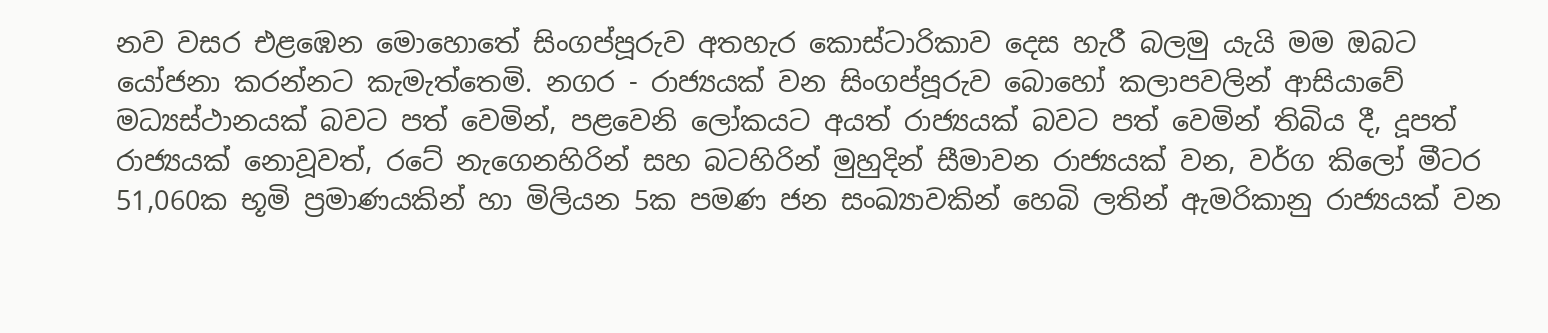නව වසර එළඹෙන මොහොතේ සිංගප්පූරුව අතහැර කොස්ටාරිකාව දෙස හැරී බලමු යැයි මම ඔබට යෝජනා කරන්නට කැමැත්තෙමි. නගර - රාජ්‍යයක් වන සිංගප්පූරුව බොහෝ කලාපවලින් ආසියාවේ මධ්‍යස්ථානයක් බවට පත් වෙමින්, පළවෙනි ලෝකයට අයත් රාජ්‍යයක් බවට පත් වෙමින් තිබිය දී, දූපත් රාජ්‍යයක් නොවූවත්, රටේ නැගෙනහිරින් සහ බටහිරින් මුහුදින් සීමාවන රාජ්‍යයක් වන, වර්ග කිලෝ මීටර 51,060ක භූමි ප්‍රමාණයකින් හා මිලියන 5ක පමණ ජන සංඛ්‍යාවකින් හෙබි ලතින් ඇමරිකානු රාජ්‍යයක් වන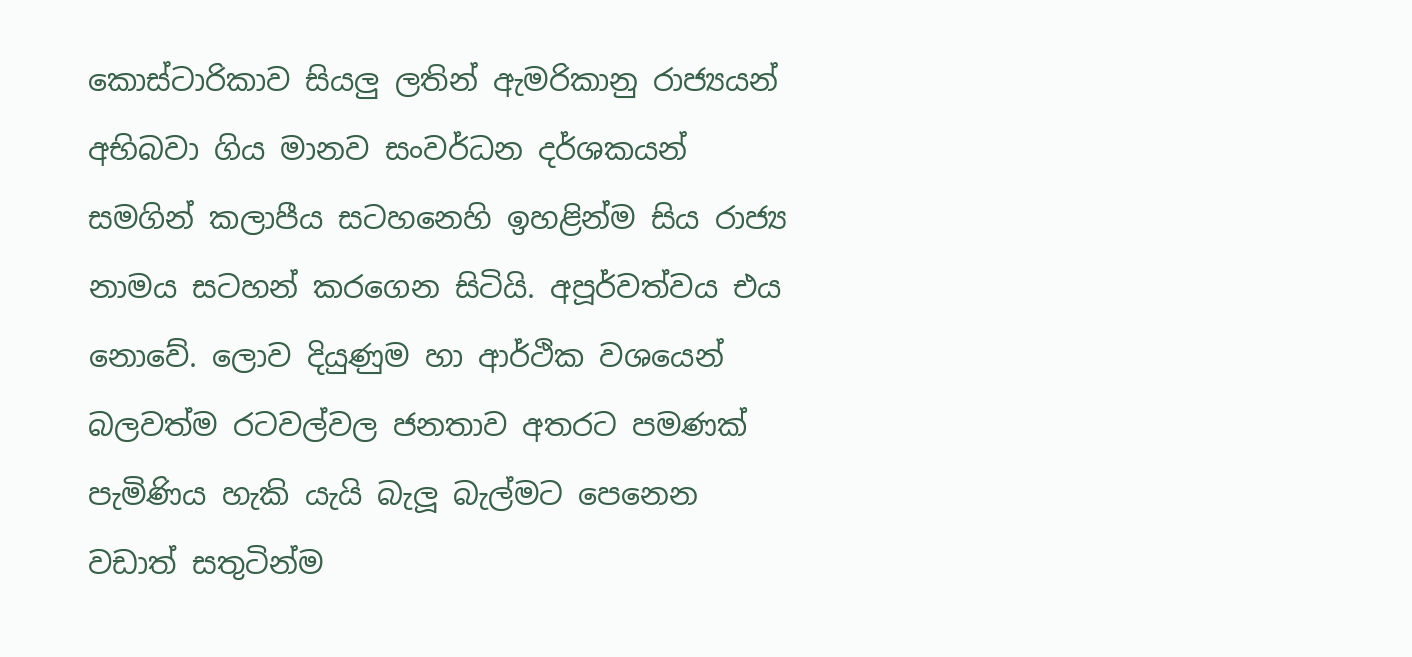කොස්ටාරිකාව සියලු ලතින් ඇමරිකානු රාජ්‍යයන් අභිබවා ගිය මානව සංවර්ධන දර්ශකයන් සමගින් කලාපීය සටහනෙහි ඉහළින්ම සිය රාජ්‍ය නාමය සටහන් කරගෙන සිටියි. අපූර්වත්වය එය නොවේ. ලොව දියුණුම හා ආර්ථික වශයෙන් බලවත්ම රටවල්වල ජනතාව අතරට පමණක් පැමිණිය හැකි යැයි බැලූ බැල්මට පෙනෙන වඩාත් සතුටින්ම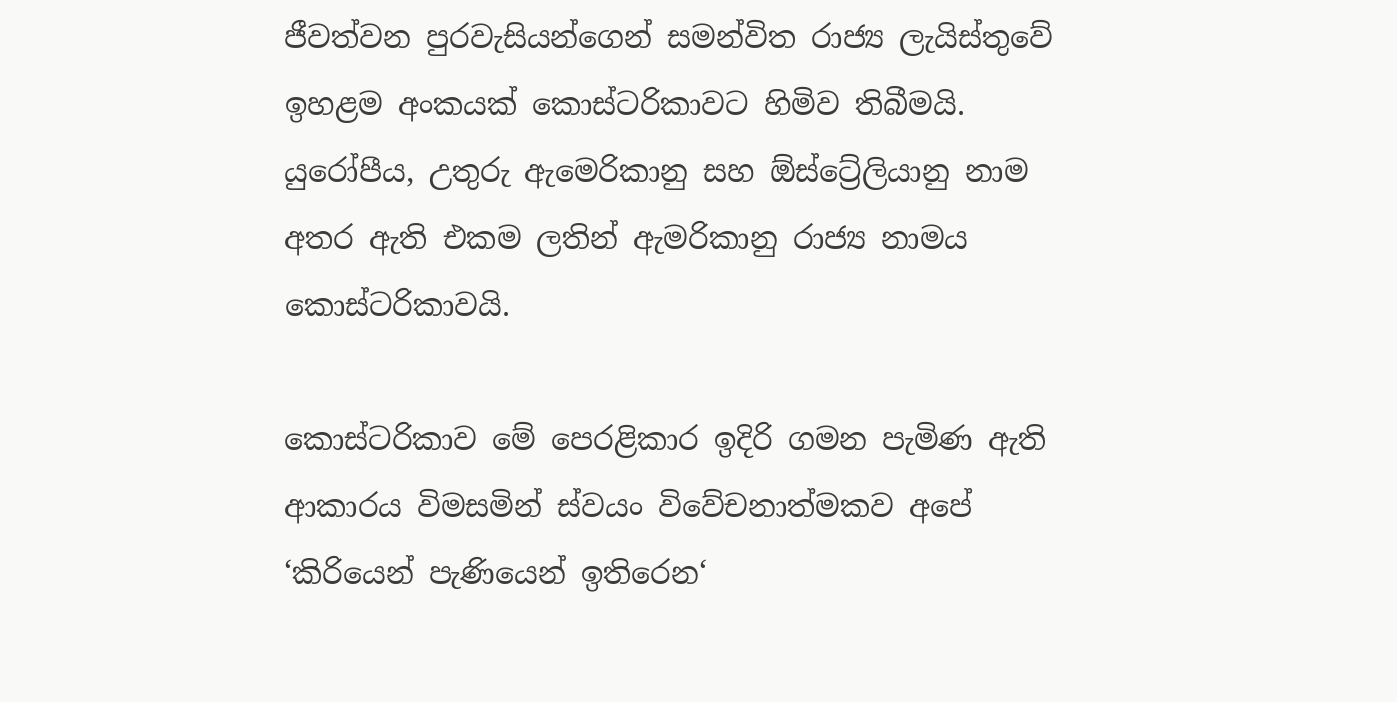ජීවත්වන පුරවැසියන්ගෙන් සමන්විත රාජ්‍ය ලැයිස්තුවේ ඉහළම අංකයක් කොස්ටරිකාවට හිමිව තිබීමයි. යුරෝපීය, උතුරු ඇමෙරිකානු සහ ඕස්ට්‍රේලියානු නාම අතර ඇති එකම ලතින් ඇමරිකානු රාජ්‍ය නාමය කොස්ටරිකාවයි.

කොස්ටරිකාව මේ පෙරළිකාර ඉදිරි ගමන පැමිණ ඇති ආකාරය විමසමින් ස්වයං විවේචනාත්මකව අපේ ‘කිරියෙන් පැණියෙන් ඉතිරෙන‘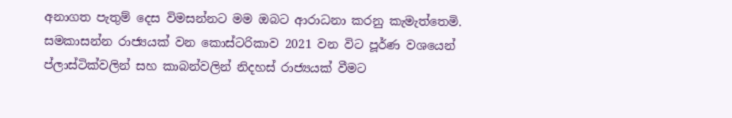අනාගත පැතුම් දෙස විමසන්නට මම ඔබට ආරාධනා කරනු කැමැත්තෙමි. සමකාසන්න රාජ්‍යයක් වන කොස්ටරිකාව 2021 වන විට පූර්ණ වශයෙන් ප්ලාස්ටික්වලින් සහ කාබන්වලින් නිදහස් රාජ්‍යයක් වීමට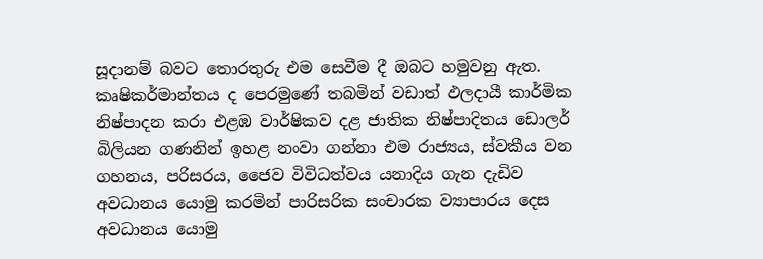සූදානම් බවට තොරතුරු එම සෙවීම දී ඔබට හමුවනු ඇත. කෘෂිකර්මාන්තය ද පෙරමුණේ තබමින් වඩාත් ඵලදායී කාර්මික නිෂ්පාදන කරා එළඹ වාර්ෂිකව දළ ජාතික නිෂ්පාදිතය ඩොලර් බිලියන ගණනින් ඉහළ නංවා ගන්නා එම රාජ්‍යය, ස්වකීය වන ගහනය, පරිසරය, ජෛව විවිධත්වය යනාදිය ගැන දැඩිව අවධානය යොමු කරමින් පාරිසරික සංචාරක ව්‍යාපාරය දෙස අවධානය යොමු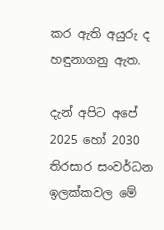කර ඇති අයුරු ද හඳුනාගනු ඇත.

දැන් අපිට අපේ 2025 හෝ 2030 තිරසාර සංවර්ධන ඉලක්කවල මේ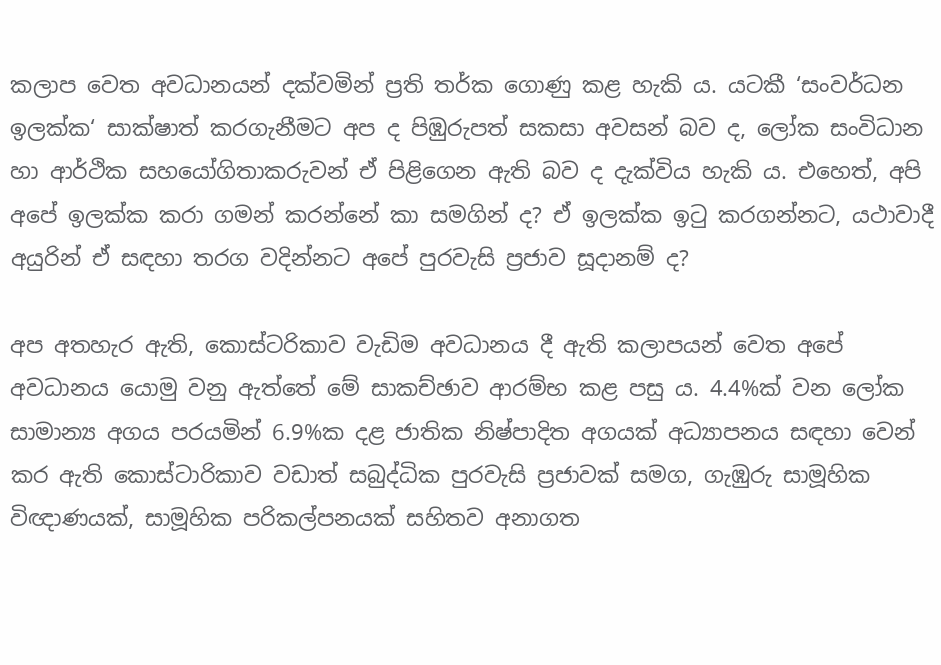කලාප වෙත අවධානයන් දක්වමින් ප්‍රති තර්ක ගොණු කළ හැකි ය. යටකී ‘සංවර්ධන ඉලක්ක‘ සාක්ෂාත් කරගැනීමට අප ද පිඹුරුපත් සකසා අවසන් බව ද, ලෝක සංවිධාන හා ආර්ථික සහයෝගිතාකරුවන් ඒ පිළිගෙන ඇති බව ද දැක්විය හැකි ය. එහෙත්, අපි අපේ ඉලක්ක කරා ගමන් කරන්නේ කා සමගින් ද? ඒ ඉලක්ක ඉටු කරගන්නට, යථාවාදී අයුරින් ඒ සඳහා තරග වදින්නට අපේ පුරවැසි ප්‍රජාව සූදානම් ද?

අප අතහැර ඇති, කොස්ටරිකාව වැඩිම අවධානය දී ඇති කලාපයන් වෙත අපේ අවධානය යොමු වනු ඇත්තේ මේ සාකච්ඡාව ආරම්භ කළ පසු ය. 4.4%ක් වන ලෝක සාමාන්‍ය අගය පරයමින් 6.9%ක දළ ජාතික නිෂ්පාදිත අගයක් අධ්‍යාපනය සඳහා වෙන් කර ඇති කොස්ටාරිකාව වඩාත් සබුද්ධික පුරවැසි ප්‍රජාවක් සමග, ගැඹුරු සාමූහික විඥාණයක්, සාමූහික පරිකල්පනයක් සහිතව අනාගත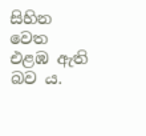සිහින වෙත එළඹ ඇති බව ය.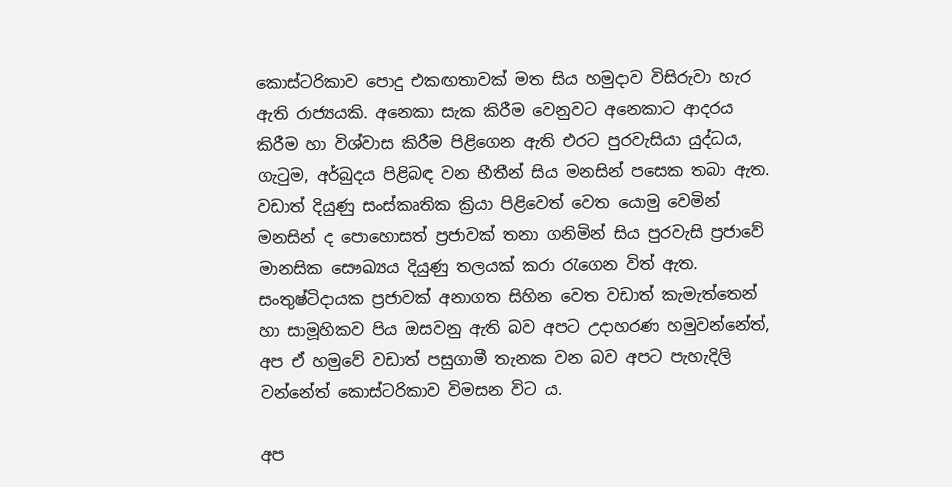කොස්ටරිකාව පොදු එකඟතාවක් මත සිය හමුදාව විසිරුවා හැර ඇති රාජ්‍යයකි. අනෙකා සැක කිරීම වෙනුවට අනෙකාට ආදරය කිරීම හා විශ්වාස කිරීම පිළිගෙන ඇති එරට පුරවැසියා යුද්ධය, ගැටුම, අර්බුදය පිළිබඳ වන භීතීන් සිය මනසින් පසෙක තබා ඇත. වඩාත් දියුණු සංස්කෘතික ක්‍රියා පිළිවෙත් වෙත යොමු වෙමින් මනසින් ද පොහොසත් ප්‍රජාවක් තනා ගනිමින් සිය පුරවැසි ප්‍රජාවේ මානසික සෞඛ්‍යය දියුණු තලයක් කරා රැගෙන විත් ඇත. සංතුෂ්ටිදායක ප්‍රජාවක් අනාගත සිහින වෙත වඩාත් කැමැත්තෙන් හා සාමූහිකව පිය ඔසවනු ඇති බව අපට උදාහරණ හමුවන්නේත්, අප ඒ හමුවේ වඩාත් පසුගාමී තැනක වන බව අපට පැහැදිලි වන්නේත් කොස්ටරිකාව විමසන විට ය.

අප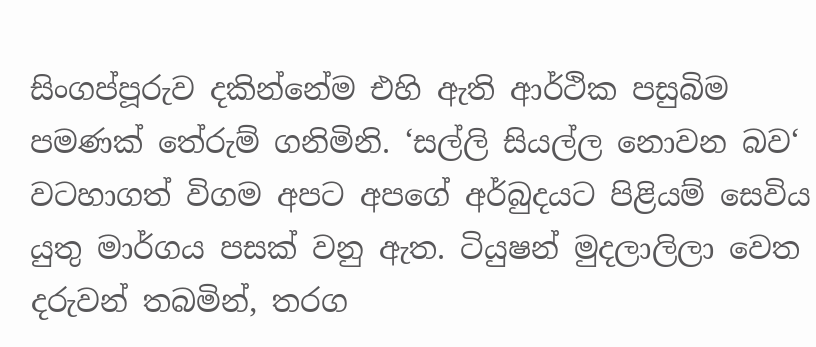සිංගප්පූරුව දකින්නේම එහි ඇති ආර්ථික පසුබිම පමණක් තේරුම් ගනිමිනි. ‘සල්ලි සියල්ල නොවන බව‘ වටහාගත් විගම අපට අපගේ අර්බුදයට පිළියම් සෙවිය යුතු මාර්ගය පසක් වනු ඇත. ටියුෂන් මුදලාලිලා වෙත දරුවන් තබමින්, තරග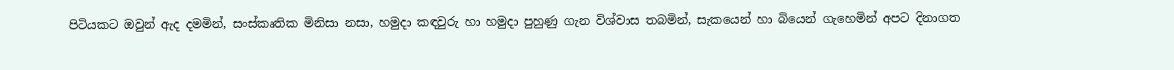පිටියකට ඔවුන් ඇද දමමින්, සංස්කෘතික මිනිසා නසා, හමුදා කඳවුරු හා හමුදා පුහුණු ගැන විශ්වාස තබමින්, සැකයෙන් හා බියෙන් ගැහෙමින් අපට දිනාගත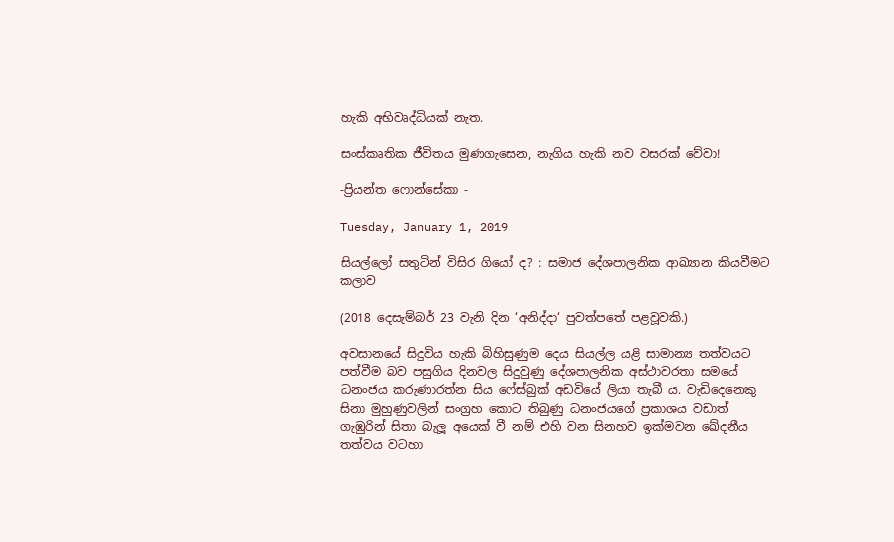හැකි අභිවෘද්ධියක් නැත.

සංස්කෘතික ජීවිතය මුණගැසෙන, නැගිය හැකි නව වසරක් වේවා!

-ප්‍රියන්ත ෆොන්සේකා -

Tuesday, January 1, 2019

සියල්ලෝ සතුටින් විසිර ගියෝ ද? : සමාජ දේශපාලනික ආඛ්‍යාන කියවීමට කලාව

(2018 දෙසැම්බර් 23 වැනි දින ‘අනිද්දා‘ පුවත්පතේ පළවූවකි.)

අවසානයේ සිදුවිය හැකි බිහිසුණුම දෙය සියල්ල යළි සාමාන්‍ය තත්වයට පත්වීම බව පසුගිය දිනවල සිදුවුණු දේශපාලනික අස්ථාවරතා සමයේ ධනංජය කරුණාරත්න සිය ෆේස්බුක් අඩවියේ ලියා තැබී ය. වැඩිදෙනෙකු සිනා මුහුණුවලින් සංග්‍රහ කොට තිබුණු ධනංජයගේ ප්‍රකාශය වඩාත් ගැඹුරින් සිතා බැලූ අයෙක් වී නම් එහි වන සිනහව ඉක්මවන ඛේදනීය තත්වය වටහා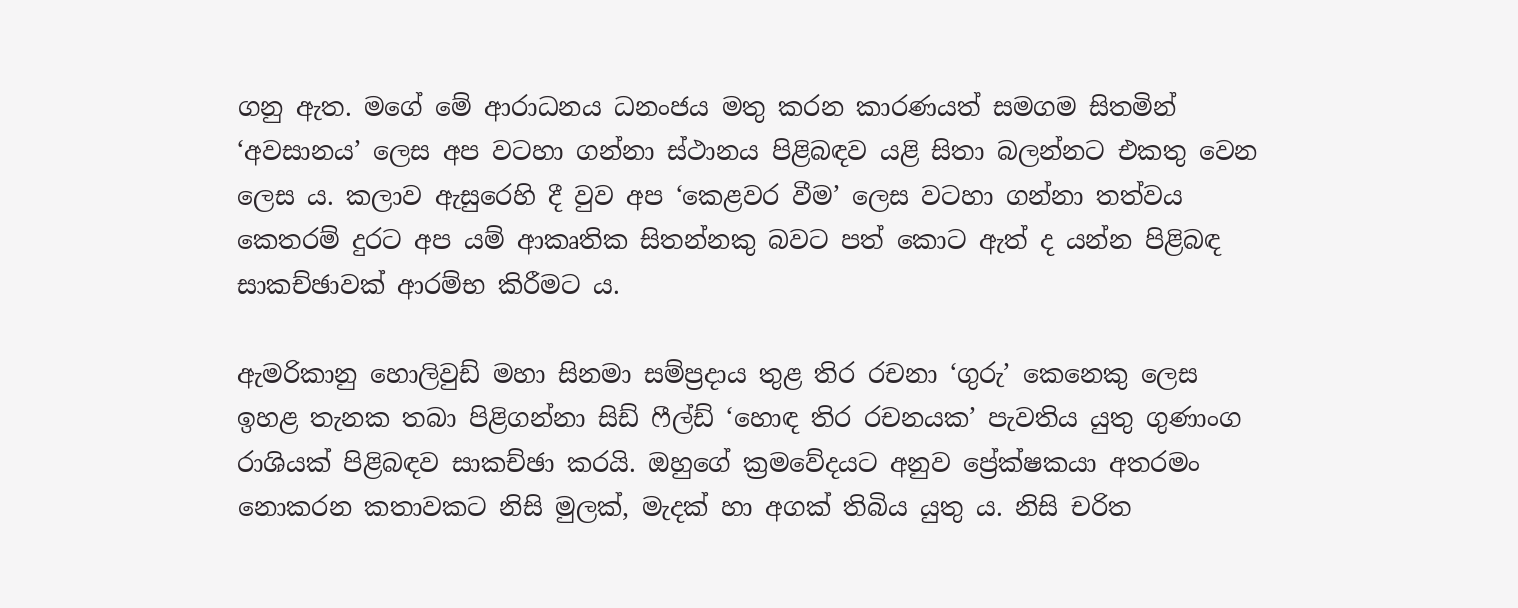ගනු ඇත. මගේ මේ ආරාධනය ධනංජය මතු කරන කාරණයත් සමගම සිතමින් ‘අවසානය’ ලෙස අප වටහා ගන්නා ස්ථානය පිළිබඳව යළි සිතා බලන්නට එකතු වෙන ලෙස ය. කලාව ඇසුරෙහි දී වුව අප ‘කෙළවර වීම’ ලෙස වටහා ගන්නා තත්වය කෙතරම් දුරට අප යම් ආකෘතික සිතන්නකු බවට පත් කොට ඇත් ද යන්න පිළිබඳ සාකච්ඡාවක් ආරම්භ කිරීමට ය.

ඇමරිකානු හොලිවුඩ් මහා සිනමා සම්ප්‍රදාය තුළ තිර රචනා ‘ගුරු’ කෙනෙකු ලෙස ඉහළ තැනක තබා පිළිගන්නා සිඩ් ෆීල්ඩ් ‘හොඳ තිර රචනයක’ පැවතිය යුතු ගුණාංග රාශියක් පිළිබඳව සාකච්ඡා කරයි. ඔහුගේ ක්‍රමවේදයට අනුව ප්‍රේක්ෂකයා අතරමං නොකරන කතාවකට නිසි මුලක්, මැදක් හා අගක් තිබිය යුතු ය. නිසි චරිත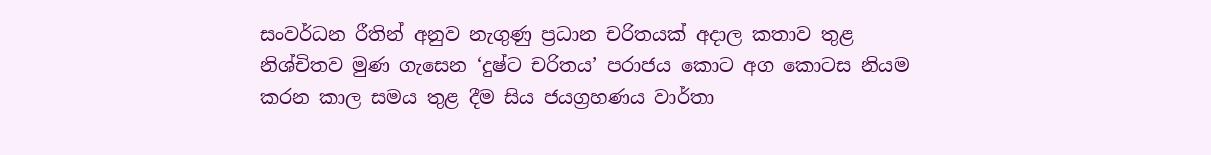සංවර්ධන රීතින් අනුව නැගුණු ප්‍රධාන චරිතයක් අදාල කතාව තුළ නිශ්චිතව මුණ ගැසෙන ‘දුෂ්ට චරිතය’ පරාජය කොට අග කොටස නියම කරන කාල සමය තුළ දීම සිය ජයග්‍රහණය වාර්තා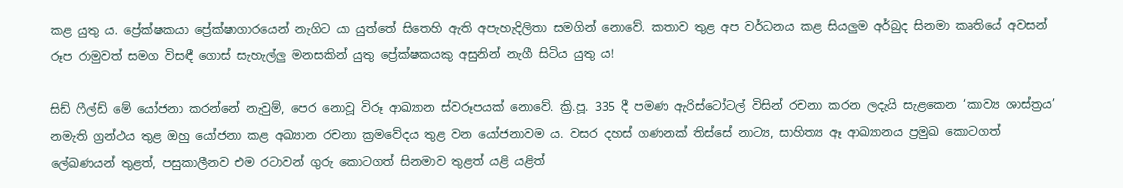කළ යුතු ය. ප්‍රේක්ෂකයා ප්‍රේක්ෂාගාරයෙන් නැගිට යා යුත්තේ සිතෙහි ඇති අපැහැදිලිතා සමගින් නොවේ. කතාව තුළ අප වර්ධනය කළ සියලුම අර්බුද සිනමා කෘතියේ අවසන් රූප රාමුවත් සමග විසඳී ගොස් සැහැල්ලු මනසකින් යුතු ප්‍රේක්ෂකයකු අසුනින් නැගී සිටිය යුතු ය!

සිඩ් ෆීල්ඩ් මේ යෝජනා කරන්නේ නැවුම්, පෙර නොවූ විරූ ආඛ්‍යාන ස්වරූපයක් නොවේ. ක්‍රි.පූ. 335 දී පමණ ඇරිස්ටෝටල් විසින් රචනා කරන ලදැයි සැළකෙන ‘කාව්‍ය ශාස්ත්‍රය’ නමැති ග්‍රන්ථය තුළ ඔහු යෝජනා කළ අඛ්‍යාන රචනා ක්‍රමවේදය තුළ වන යෝජනාවම ය. වසර දහස් ගණනක් තිස්සේ නාට්‍ය, සාහිත්‍ය ඈ ආඛ්‍යානය ප්‍රමුඛ කොටගත් ලේඛණයන් තුළත්, පසුකාලීනව එම රටාවන් ගුරු කොටගත් සිනමාව තුළත් යළි යළිත්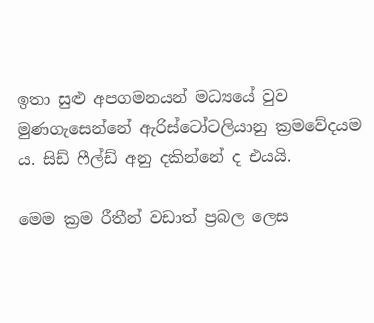ඉතා සුළු අපගමනයන් මධ්‍යයේ වුව මුණගැසෙන්නේ ඇරිස්ටෝටලියානු ක්‍රමවේදයම ය. සිඩ් ෆීල්ඩ් අනු දකින්නේ ද එයයි.

මෙම ක්‍රම රීතීන් වඩාත් ප්‍රබල ලෙස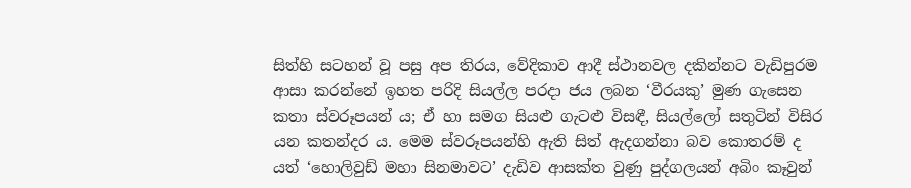සිත්හි සටහන් වූ පසු අප තිරය, වේදිකාව ආදී ස්ථානවල දකින්නට වැඩිපුරම ආසා කරන්නේ ඉහත පරිදි සියල්ල පරදා ජය ලබන ‘වීරයකු’ මුණ ගැසෙන කතා ස්වරූපයන් ය; ඒ හා සමග සියළු ගැටළු විසඳී, සියල්ලෝ සතුටින් විසිර යන කතන්දර ය. මෙම ස්වරූපයන්හි ඇති සිත් ඇදගන්නා බව කොතරම් ද යත් ‘හොලිවුඩ් මහා සිනමාවට’ දැඩිව ආසක්ත වුණු පුද්ගලයන් අබිං කෑවුන්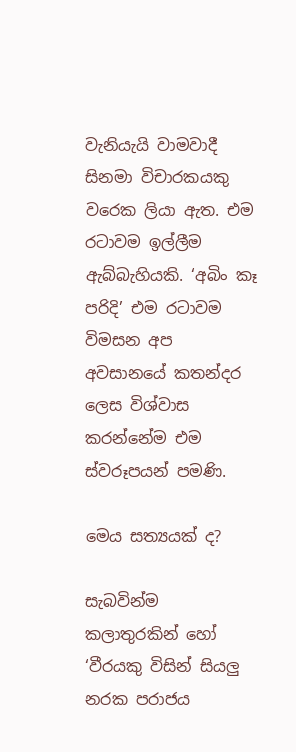වැනියැයි වාමවාදී සිනමා විචාරකයකු වරෙක ලියා ඇත. එම රටාවම ඉල්ලීම ඇබ්බැහියකි. ‘අබිං කෑ පරිදි’ එම රටාවම විමසන අප අවසානයේ කතන්දර ලෙස විශ්වාස කරන්නේම එම ස්වරූපයන් පමණි.

මෙය සත්‍යයක් ද?

සැබවින්ම කලාතුරකින් හෝ ‘වීරයකු විසින් සියලු නරක පරාජය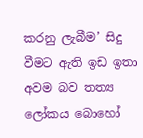කරනු ලැබීම’ සිදු වීමට ඇති ඉඩ ඉතා අවම බව තත්‍ය ලෝකය බොහෝ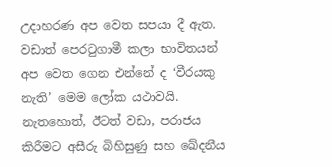උදාහරණ අප වෙත සපයා දී ඇත. වඩාත් පෙරටුගාමී කලා භාවිතයන් අප වෙත ගෙන එන්නේ ද ‘වීරයකු නැති’ මෙම ලෝක යථාවයි. නැතහොත්, ඊටත් වඩා, පරාජය කිරීමට අසීරු බිහිසුණු සහ ඛේදනීය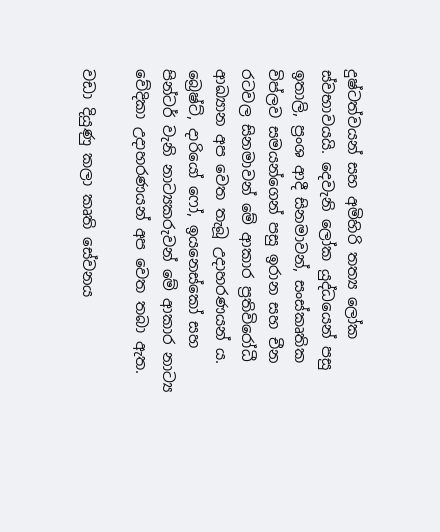දුෂ්ටත්වයන් සහ අමිහිරි තත්‍ය ලෝක ස්වභාවයයි. දෙවැනි ලෝක යුද්ධයෙන් පසු ඉතාලි, ප්‍රංශ ආදී සිනමාවන්, සංස්කෘතික විප්ලව සමයන්ගෙන් පසු ඉරාන සහ චීන රටවල සිනමාවන් මේ ආකාර ප්‍රතිවිරෝධී ආඛ්‍යාන අප වෙත තැබූ උදාහරණයන් ය. බ්‍රෙෂ්ට්, දාරියෝ ෆෝ, ඉයනෙස්කෝ සහ පින්ටර් වැනි නාට්‍යකරුවන් මේ ආකාර නාට්‍ය වේදිකා උදාහරණයන් අප වෙත තබා ඇත.

වඩා දියුණු කලා කෘති සේවනය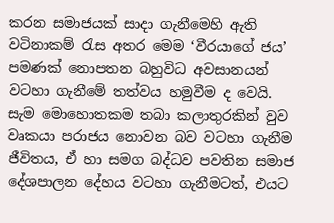කරන සමාජයක් සාදා ගැනීමෙහි ඇති වටිනාකම් රැස අතර මෙම ‘වීරයාගේ ජය’ පමණක් නොපතන බහුවිධ අවසානයන් වටහා ගැනීමේ තත්වය හමුවීම ද වෙයි. සැම මොහොතකම තබා කලාතුරකින් වුව වෘකයා පරාජය නොවන බව වටහා ගැනීම ජීවිතය, ඒ හා සමග බද්ධව පවතින සමාජ දේශපාලන දේහය වටහා ගැනීමටත්, එයට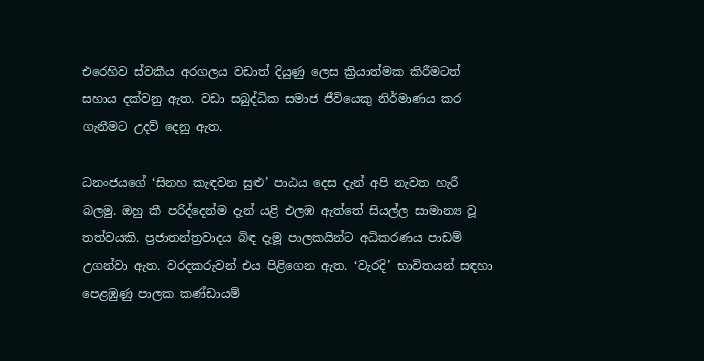එරෙහිව ස්වකීය අරගලය වඩාත් දියුණු ලෙස ක්‍රියාත්මක කිරීමටත් සහාය දක්වනු ඇත. වඩා සබුද්ධික සමාජ ජීවියෙකු නිර්මාණය කර ගැනීමට උදව් දෙනු ඇත.

ධනංජයගේ ‘සිනහ කැඳවන සුළු’ පාඨය දෙස දැන් අපි නැවත හැරී බලමු. ඔහු කී පරිද්දෙන්ම දැන් යළි එලඹ ඇත්තේ සියල්ල සාමාන්‍ය වූ තත්වයකි. ප්‍රජාතන්ත්‍රවාදය බිඳ දැමූ පාලකයින්ට අධිකරණය පාඩම් උගන්වා ඇත. වරදකරුවන් එය පිළිගෙන ඇත. ‘වැරදි’ භාවිතයන් සඳහා පෙළඹුණු පාලක කණ්ඩායම්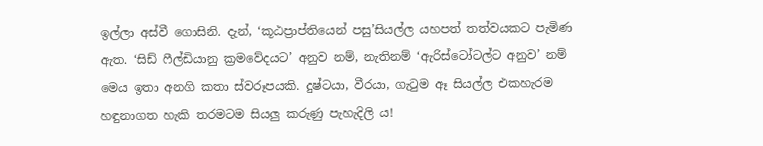ඉල්ලා අස්වී ගොසිනි. දැන්, ‘කූඨප්‍රාප්තියෙන් පසු’සියල්ල යහපත් තත්වයකට පැමිණ ඇත. ‘සිඩ් ෆීල්ඩියානු ක්‍රමවේදයට’ අනුව නම්, නැතිනම් ‘ඇරිස්ටෝටල්ට අනුව’ නම් මෙය ඉතා අනගි කතා ස්වරූපයකි. දුෂ්ටයා, වීරයා, ගැටුම ඈ සියල්ල එකහැරම හඳුනාගත හැකි තරමටම සියලු කරුණු පැහැදිලි ය!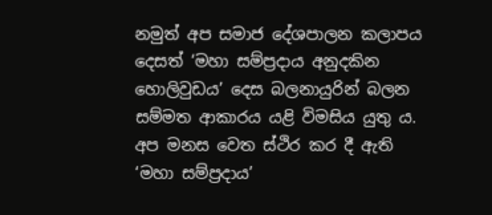නමුත් අප සමාජ දේශපාලන කලාපය දෙසත් ‘මහා සම්ප්‍රදාය අනුදකින හොලිවුඩය’ දෙස බලනායුරින් බලන සම්මත ආකාරය යළි විමසිය යුතු ය. අප මනස වෙත ස්ථිර කර දී ඇති ‘මහා සම්ප්‍රදාය’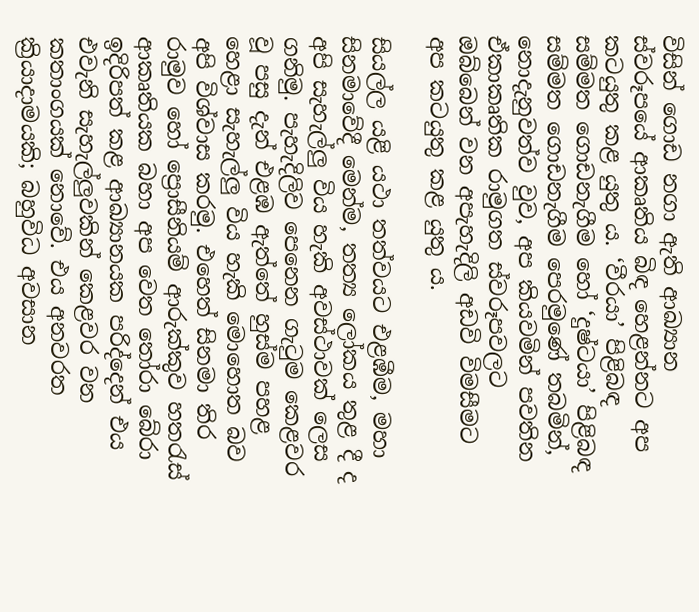විසින් ගොඩ නගා ඇති ආඛ්‍යාන ස්වරූපයේ ආකෘතිය බිඳ හෙළන්නට අප කටයුතු කළ යුතු ය. ‘වීරයා’ පිළිබඳ සම්මත ගොඩනැගීම හෝ ‘දුෂ්ටයා’ පිළිබඳ සම්මත ගොඩනැගීම පෙරමුණේ තබමින්, නොදැනුවත්ව වුව, අප කියවමින් පවතින ඒකාකෘතික රාමුගත ස්වරූපවලට ඔබ්බෙන් වන අපැහැදිලි අඩවි විමසීමට අප කටයුතු කළ යුතු ය.

සියල්ල යළි යථා තත්වයට එළඹීම, මහා සිනමාවේදී මෙන්ම, තත්‍ය ලෝකය තුළ දී ද අපි සැහැල්ලු විය හැකි අවස්ථාවක් ලෙස ගනිමු. පැහැදිලිව පෙනෙන ගැටුම කෙළවර වූ පසු දැන් එළඹ ඇත්තේ හුස්ම පහළ හෙළා සැහැල්ලු විය හැකි මොහොත බව අපි විශ්වාස කරමු. එහෙත් සිනමා තිර රාමුව හෝ ප්‍රොසීනියම් ආරුක්කුව හතරැස් ආකෘතියක බහා අප වෙත තෝරා බේරා ඉදිරිපත් කළ ආඛ්‍යානයක පරිද්දෙන් එය එවැනි සැහැල්ලුවකින් කෙළවර වන කතාංගයක් නොවේ. එය අනවරත ක්‍රියාදාමයකි; බහුවිධ අවසාන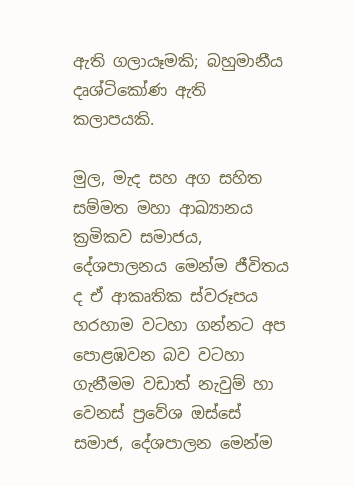ඇති ගලායෑමකි; බහුමානීය දෘශ්ටිකෝණ ඇති කලාපයකි.

මුල, මැද සහ අග සහිත සම්මත මහා ආඛ්‍යානය ක්‍රමිකව සමාජය, දේශපාලනය මෙන්ම ජීවිතය ද ඒ ආකෘතික ස්වරූපය හරහාම වටහා ගන්නට අප පොළඹවන බව වටහා ගැනීමම වඩාත් නැවුම් හා වෙනස් ප්‍රවේශ ඔස්සේ සමාජ, දේශපාලන මෙන්ම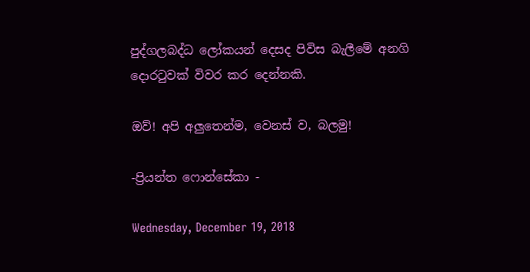පුද්ගලබද්ධ ලෝකයන් දෙසද පිවිස බැලීමේ අනගි දොරටුවක් විවර කර දෙන්නකි.

ඔව්! අපි අලුතෙන්ම, වෙනස් ව, බලමු!

-ප්‍රියන්ත ෆොන්සේකා -

Wednesday, December 19, 2018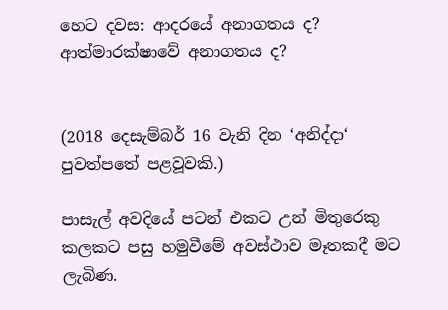හෙට දවස: ආදරයේ අනාගතය ද? ආත්මාරක්ෂාවේ අනාගතය ද?


(2018 දෙසැම්බර් 16 වැනි දින ‘අනිද්දා‘ පුවත්පතේ පළවූවකි.)

පාසැල් අවදියේ පටන් එකට උන් මිතුරෙකු කලකට පසු හමුවීමේ අවස්ථාව මෑතකදී මට ලැබිණ.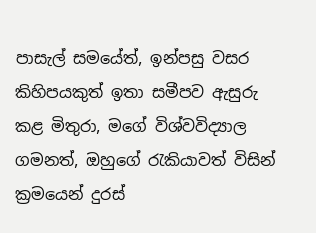පාසැල් සමයේත්, ඉන්පසු වසර කිහිපයකුත් ඉතා සමීපව ඇසුරු කළ මිතුරා, මගේ විශ්වවිද්‍යාල ගමනත්, ඔහුගේ රැකියාවත් විසින් ක්‍රමයෙන් දුරස්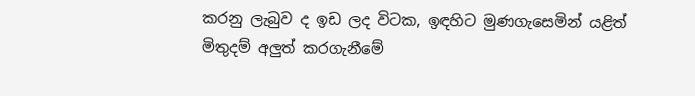කරනු ලැබුව ද ඉඩ ලද විටක, ඉඳහිට මුණගැසෙමින් යළිත් මිතුදම් අලුත් කරගැනීමේ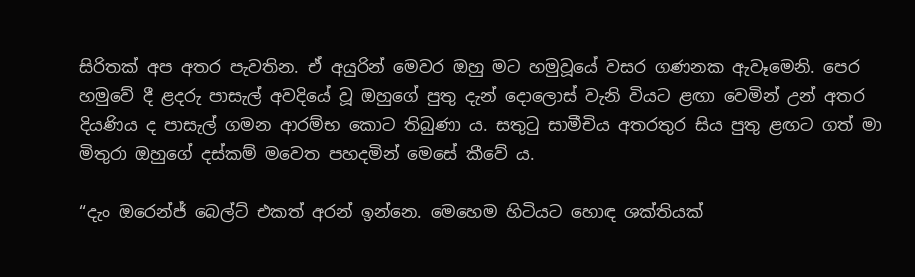සිරිතක් අප අතර පැවතින. ඒ අයුරින් මෙවර ඔහු මට හමුවූයේ වසර ගණනක ඇවෑමෙනි. පෙර හමුවේ දී ළදරු පාසැල් අවදියේ වූ ඔහුගේ පුතු දැන් දොලොස් වැනි වියට ළඟා වෙමින් උන් අතර දියණිය ද පාසැල් ගමන ආරම්භ කොට තිබුණා ය. සතුටු සාමීචිය අතරතුර සිය පුතු ළඟට ගත් මා මිතුරා ඔහුගේ දස්කම් මවෙත පහදමින් මෙසේ කීවේ ය.

“දැං ඔරෙන්ජ් බෙල්ට් එකත් අරන් ඉන්නෙ. මෙහෙම හිටියට හොඳ ශක්තියක්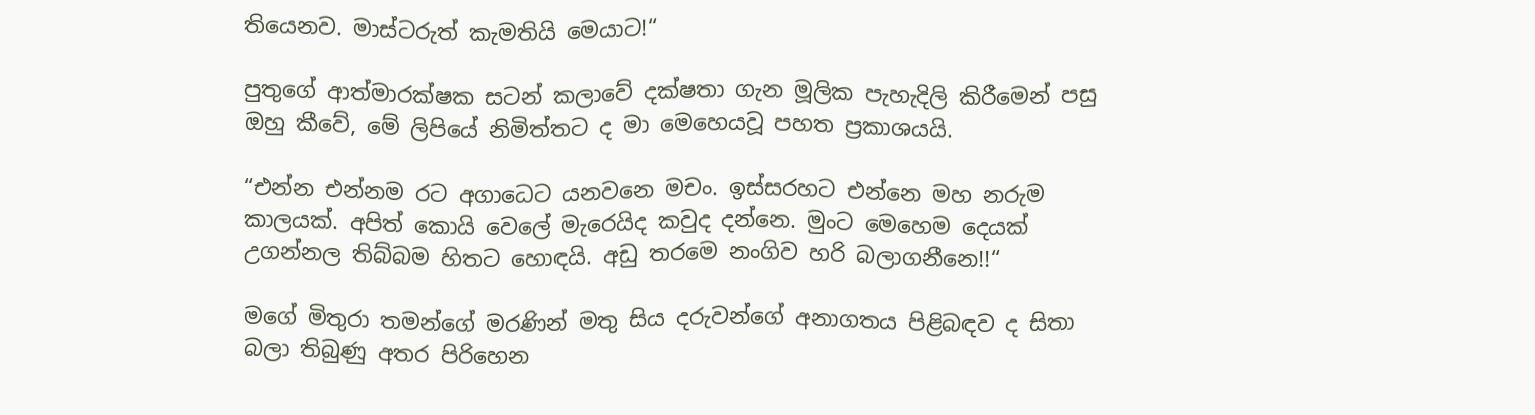තියෙනව. මාස්ටරුත් කැමතියි මෙයාට!“

පුතුගේ ආත්මාරක්ෂක සටන් කලාවේ දක්ෂතා ගැන මූලික පැහැදිලි කිරීමෙන් පසු ඔහු කීවේ, මේ ලිපියේ නිමිත්තට ද මා මෙහෙයවූ පහත ප්‍රකාශයයි.

“එන්න එන්නම රට අගාධෙට යනවනෙ මචං. ඉස්සරහට එන්නෙ මහ නරුම කාලයක්. අපිත් කොයි වෙලේ මැරෙයිද කවුද දන්නෙ. මුංට මෙහෙම දෙයක් උගන්නල තිබ්බම හිතට හොඳයි. අඩු තරමෙ නංගිව හරි බලාගනීනෙ!!“

මගේ මිතුරා තමන්ගේ මරණින් මතු සිය දරුවන්ගේ අනාගතය පිළිබඳව ද සිතා බලා තිබුණු අතර පිරිහෙන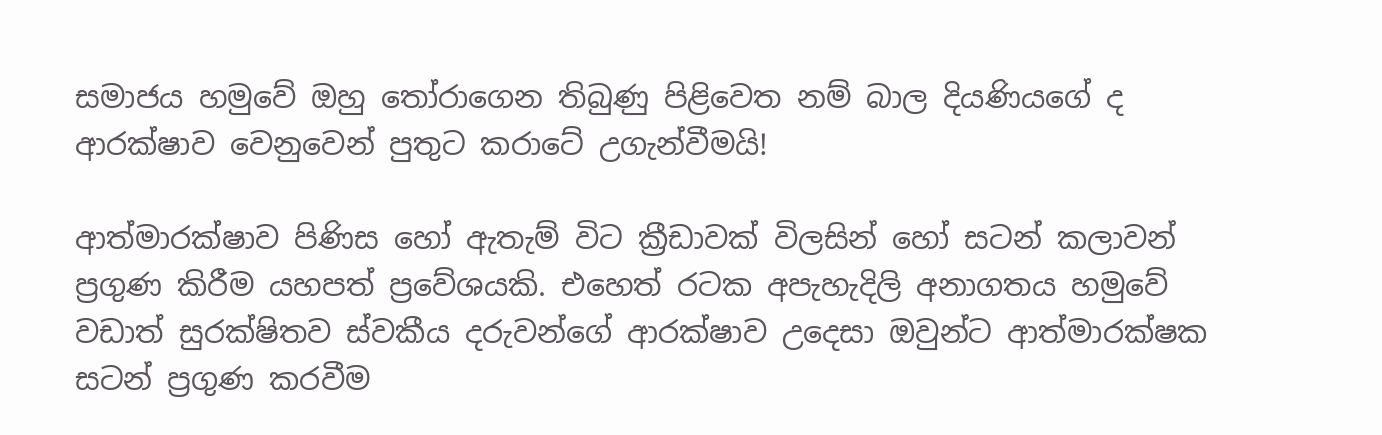සමාජය හමුවේ ඔහු තෝරාගෙන තිබුණු පිළිවෙත නම් බාල දියණියගේ ද ආරක්ෂාව වෙනුවෙන් පුතුට කරාටේ උගැන්වීමයි!

ආත්මාරක්ෂාව පිණිස හෝ ඇතැම් විට ක්‍රීඩාවක් විලසින් හෝ සටන් කලාවන් ප්‍රගුණ කිරීම යහපත් ප්‍රවේශයකි. එහෙත් රටක අපැහැදිලි අනාගතය හමුවේ වඩාත් සුරක්ෂිතව ස්වකීය දරුවන්ගේ ආරක්ෂාව උදෙසා ඔවුන්ට ආත්මාරක්ෂක සටන් ප්‍රගුණ කරවීම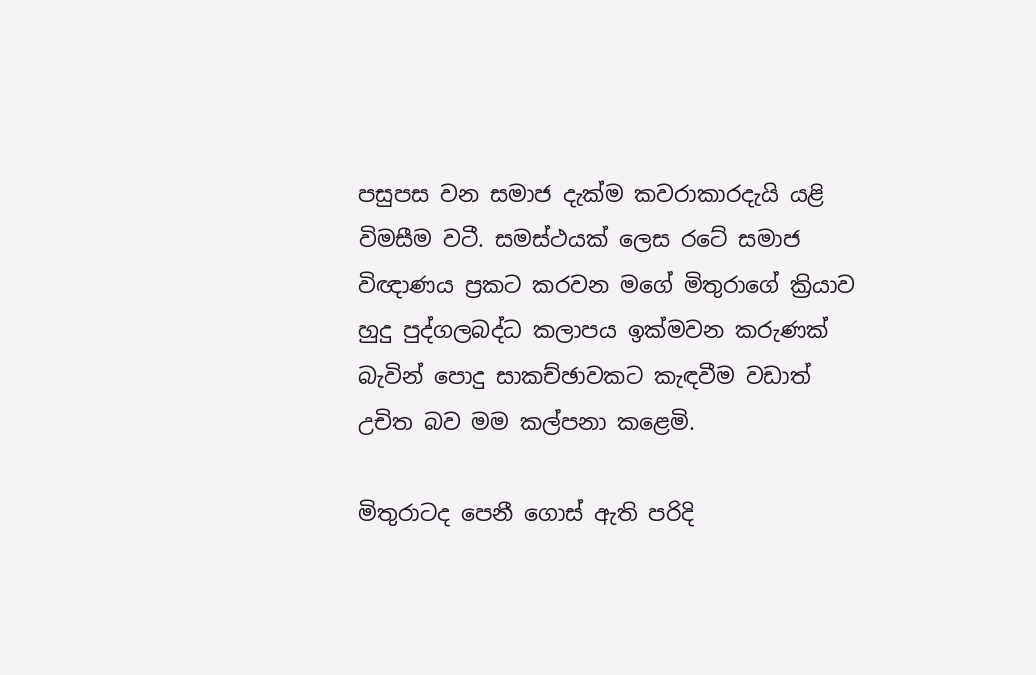පසුපස වන සමාජ දැක්ම කවරාකාරදැයි යළි විමසීම වටී. සමස්ථයක් ලෙස රටේ සමාජ විඥාණය ප්‍රකට කරවන මගේ මිතුරාගේ ක්‍රියාව හුදු පුද්ගලබද්ධ කලාපය ඉක්මවන කරුණක් බැවින් පොදු සාකච්ඡාවකට කැඳවීම වඩාත් උචිත බව මම කල්පනා කළෙමි.

මිතුරාටද පෙනී ගොස් ඇති පරිදි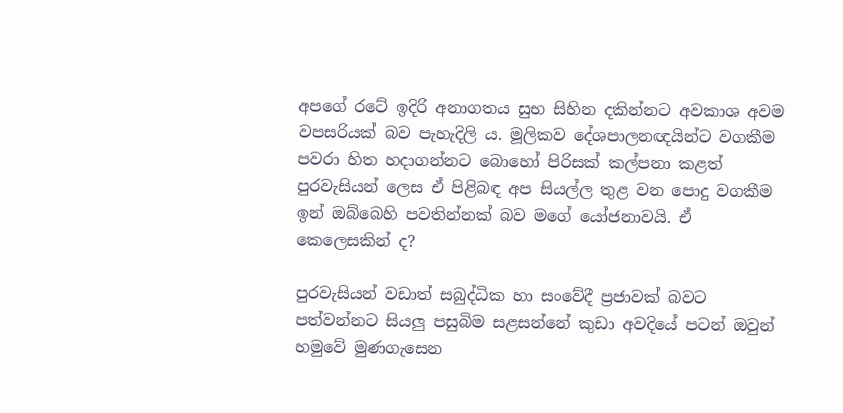අපගේ රටේ ඉදිරි අනාගතය සුභ සිහින දකින්නට අවකාශ අවම වපසරියක් බව පැහැදිලි ය. මූලිකව දේශපාලනඥයින්ට වගකීම පවරා හිත හදාගන්නට බොහෝ පිරිසක් කල්පනා කළත් පුරවැසියන් ලෙස ඒ පිළිබඳ අප සියල්ල තුළ වන පොදු වගකීම ඉන් ඔබ්බෙහි පවතින්නක් බව මගේ යෝජනාවයි. ඒ කෙලෙසකින් ද?

පුරවැසියන් වඩාත් සබුද්ධික හා සංවේදී ප්‍රජාවක් බවට පත්වන්නට සියලු පසුබිම සළසන්නේ කුඩා අවදියේ පටන් ඔවුන් හමුවේ මුණගැසෙන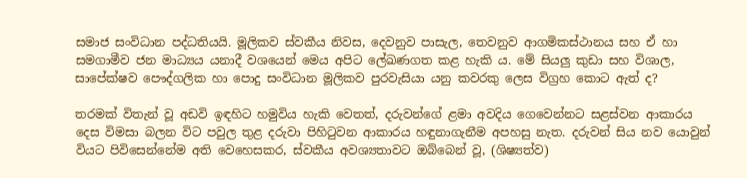සමාජ සංවිධාන පද්ධතියයි. මූලිකව ස්වකීය නිවස, දෙවනුව පාසැල, තෙවනුව ආගමිකස්ථානය සහ ඒ හා සමගාමීව ජන මාධ්‍යය යනාදී වශයෙන් මෙය අපිට ලේඛණගත කළ හැකි ය. මේ සියලු කුඩා සහ විශාල, සාපේක්ෂව පෞද්ගලික හා පොදු සංවිධාන මූලිකව පුරවැසියා යනු කවරකු ලෙස විග්‍රහ කොට ඇත් ද?

තරමක් විතැන් වූ අඩවි ඉඳහිට හමුවිය හැකි වෙතත්, දරුවන්ගේ ළමා අවදිය ගෙවෙන්නට සළස්වන ආකාරය දෙස විමසා බලන විට පවුල තුළ දරුවා පිහිටුවන ආකාරය හඳුනාගැනීම අපහසු නැත. දරුවන් සිය නව යොවුන් වියට පිවිසෙන්නේම අති වෙහෙසකර, ස්වකීය අවශ්‍යතාවට ඔබ්බෙන් වූ, (ශිෂ්‍යත්ව)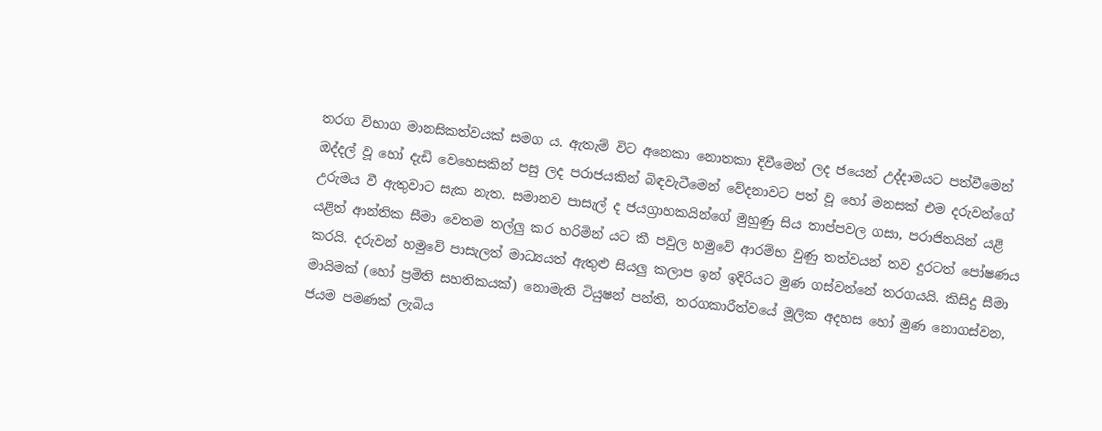තරග විභාග මානසිකත්වයක් සමග ය. ඇතැම් විට අනෙකා නොතකා දිවීමෙන් ලද ජයෙන් උද්දාමයට පත්වීමෙන් ඔද්දල් වූ හෝ දැඩි වෙහෙසකින් පසු ලද පරාජයකින් බිඳවැටීමෙන් වේදනාවට පත් වූ හෝ මනසක් එම දරුවන්ගේ උරුමය වී ඇතුවාට සැක නැත. සමානව පාසැල් ද ජයග්‍රාහකයින්ගේ මුහුණු සිය තාප්පවල ගසා, පරාජිතයින් යළි යළිත් ආන්තික සීමා වෙතම තල්ලු කර හරිමින් යට කී පවුල හමුවේ ආරම්භ වුණු තත්වයන් තව දුරටත් පෝෂණය කරයි. දරුවන් හමුවේ පාසැලත් මාධ්‍යයත් ඇතුළු සියලු කලාප ඉන් ඉදිරියට මුණ ගස්වන්නේ තරගයයි. කිසිදු සීමා මායිමක් (හෝ ප්‍රමිති සහතිකයක්) නොමැති ටියුෂන් පන්ති, තරගකාරීත්වයේ මූලික අදහස හෝ මුණ නොගස්වන, ජයම පමණක් ලැබිය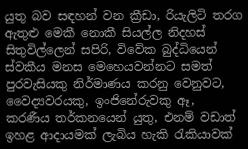යුතු බව සඳහන් වන ක්‍රීඩා, රියැලිටි තරග ඇතුළු මෙකී නොකී සියල්ල නිදහස් සිතුවිල්ලෙන් සපිරි, විවේක බුද්ධියෙන් ස්වකීය මනස මෙහෙයවන්නට සමත් පුරවැසියකු නිර්මාණය කරනු වෙනුවට, වෛද්‍යවරයකු, ඉංජිනේරුවකු ඈ, කරණීය තර්කනයෙන් යුතු, එනම් වඩාත් ඉහළ ආදායමක් ලැබිය හැකි රැකියාවක්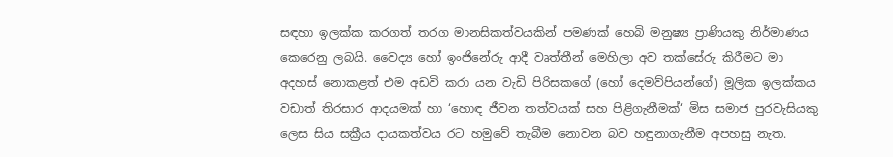සඳහා ඉලක්ක කරගත් තරග මානසිකත්වයකින් පමණක් හෙබි මනුෂ්‍ය ප්‍රාණියකු නිර්මාණය කෙරෙනු ලබයි. වෛද්‍ය හෝ ඉංජිනේරු ආදී වෘත්තීන් මෙහිලා අව තක්සේරු කිරීමට මා අදහස් නොකළත් එම අඩවි කරා යන වැඩි පිරිසකගේ (හෝ දෙමව්පියන්ගේ) මූලික ඉලක්කය වඩාත් තිරසාර ආදයමක් හා ‘හොඳ ජීවන තත්වයක් සහ පිළිගැනීමක්‘ මිස සමාජ පුරවැසියකු ලෙස සිය සක්‍රීය දායකත්වය රට හමුවේ තැබීම නොවන බව හඳුනාගැනීම අපහසු නැත.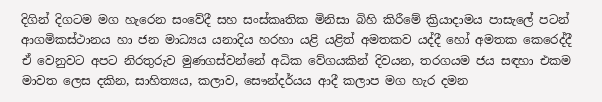දිගින් දිගටම මග හැරෙන සංවේදී සහ සංස්කෘතික මිනිසා බිහි කිරීමේ ක්‍රියාදාමය පාසැලේ පටන් ආගමිකස්ථානය හා ජන මාධ්‍යය යනාදිය හරහා යළි යළිත් අමතකව යද්දී හෝ අමතක කෙරෙද්දී ඒ වෙනුවට අපට නිරතුරුව මුණගස්වන්නේ අධික වේගයකින් දිවයන, තරගයම ජය සඳහා එකම මාවත ලෙස දකින, සාහිත්‍යය, කලාව, සෞන්දර්යය ආදී කලාප මග හැර දමන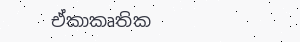ඒකාකෘතික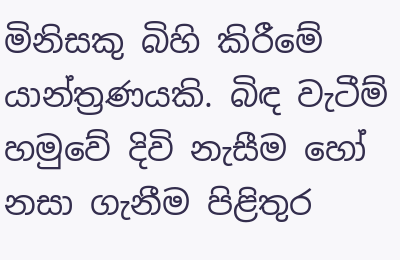මිනිසකු බිහි කිරීමේ යාන්ත්‍රණයකි. බිඳ වැටීම් හමුවේ දිවි නැසීම හෝ නසා ගැනීම පිළිතුර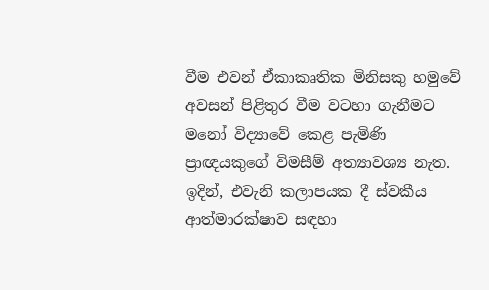වීම එවන් ඒකාකෘතික මිනිසකු හමුවේ අවසන් පිළිතුර වීම වටහා ගැනීමට මනෝ විද්‍යාවේ කෙළ පැමිණි ප්‍රාඥයකුගේ විමසීම් අත්‍යාවශ්‍ය නැත. ඉදින්, එවැනි කලාපයක දී ස්වකීය ආත්මාරක්ෂාව සඳහා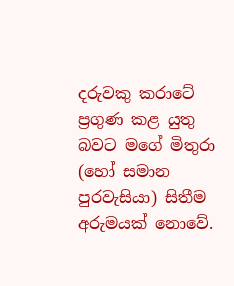දරුවකු කරාටේ ප්‍රගුණ කළ යුතු බවට මගේ මිතුරා (හෝ සමාන පුරවැසියා) සිතීම අරුමයක් නොවේ.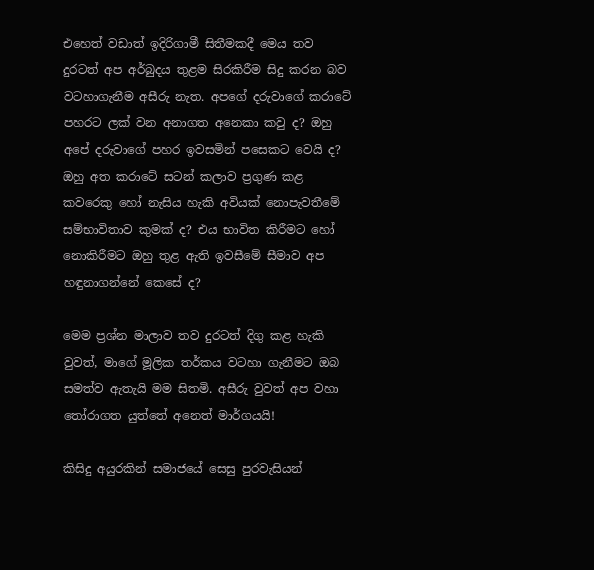එහෙත් වඩාත් ඉදිරිගාමී සිතීමකදී මෙය තව දුරටත් අප අර්බුදය තුළම සිරකිරීම සිදු කරන බව වටහාගැනීම අසීරු නැත. අපගේ දරුවාගේ කරාටේ පහරට ලක් වන අනාගත අනෙකා කවු ද? ඔහු අපේ දරුවාගේ පහර ඉවසමින් පසෙකට වෙයි ද? ඔහු අත කරාටේ සටන් කලාව ප්‍රගුණ කළ කවරෙකු හෝ නැසිය හැකි අවියක් නොපැවතීමේ සම්භාවිතාව කුමක් ද? එය භාවිත කිරීමට හෝ නොකිරීමට ඔහු තුළ ඇති ඉවසීමේ සීමාව අප හඳුනාගන්නේ කෙසේ ද?

මෙම ප්‍රශ්න මාලාව තව දුරටත් දිගු කළ හැකි වුවත්, මාගේ මූලික තර්කය වටහා ගැනීමට ඔබ සමත්ව ඇතැයි මම සිතමි. අසීරු වුවත් අප වහා තෝරාගත යුත්තේ අනෙත් මාර්ගයයි!

කිසිදු අයුරකින් සමාජයේ සෙසු පුරවැසියන්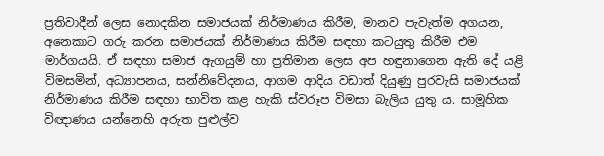ප්‍රතිවාදීන් ලෙස නොදකින සමාජයක් නිර්මාණය කිරීම, මානව පැවැත්ම අගයන, අනෙකාට ගරු කරන සමාජයක් නිර්මාණය කිරීම සඳහා කටයුතු කිරීම එම මාර්ගයයි. ඒ සඳහා සමාජ ඇගයුම් හා ප්‍රතිමාන ලෙස අප හඳුනාගෙන ඇති දේ යළි විමසමින්, අධ්‍යාපනය, සන්නිවේදනය, ආගම ආදිය වඩාත් දියුණු පුරවැසි සමාජයක් නිර්මාණය කිරීම සඳහා භාවිත කළ හැකි ස්වරූප විමසා බැලිය යුතු ය. සාමූහික විඥාණය යන්නෙහි අරුත පුළුල්ව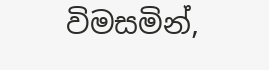විමසමින්,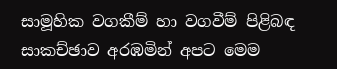සාමූහික වගකීම් හා වගවීම් පිළිබඳ සාකච්ඡාව අරඹමින් අපට මෙම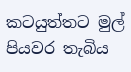කටයුත්තට මුල් පියවර තැබිය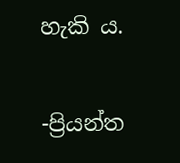හැකි ය.

-ප්‍රියන්ත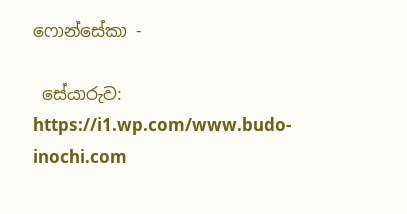ෆොන්සේකා -

 සේයාරුව: https://i1.wp.com/www.budo-inochi.com